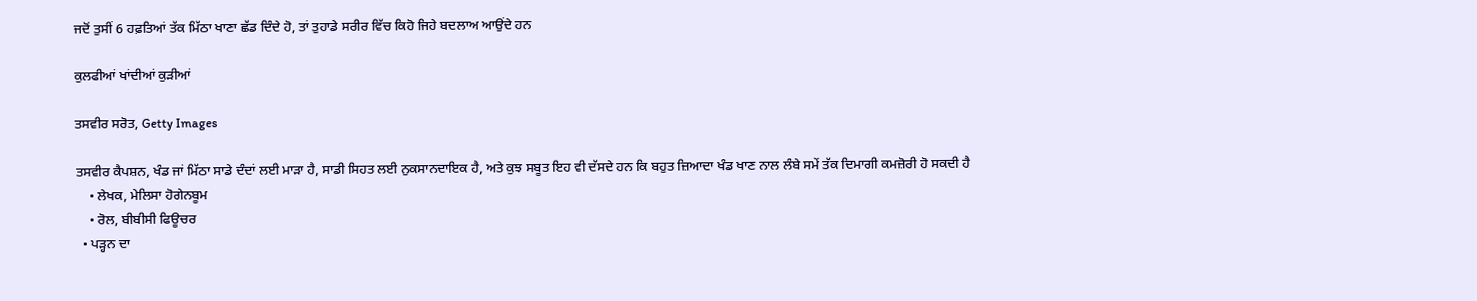ਜਦੋਂ ਤੁਸੀਂ 6 ਹਫ਼ਤਿਆਂ ਤੱਕ ਮਿੱਠਾ ਖਾਣਾ ਛੱਡ ਦਿੰਦੇ ਹੋ, ਤਾਂ ਤੁਹਾਡੇ ਸਰੀਰ ਵਿੱਚ ਕਿਹੋ ਜਿਹੇ ਬਦਲਾਅ ਆਉਂਦੇ ਹਨ

ਕੁਲਫੀਆਂ ਖਾਂਦੀਆਂ ਕੁੜੀਆਂ

ਤਸਵੀਰ ਸਰੋਤ, Getty Images

ਤਸਵੀਰ ਕੈਪਸ਼ਨ, ਖੰਡ ਜਾਂ ਮਿੱਠਾ ਸਾਡੇ ਦੰਦਾਂ ਲਈ ਮਾੜਾ ਹੈ, ਸਾਡੀ ਸਿਹਤ ਲਈ ਨੁਕਸਾਨਦਾਇਕ ਹੈ, ਅਤੇ ਕੁਝ ਸਬੂਤ ਇਹ ਵੀ ਦੱਸਦੇ ਹਨ ਕਿ ਬਹੁਤ ਜ਼ਿਆਦਾ ਖੰਡ ਖਾਣ ਨਾਲ ਲੰਬੇ ਸਮੇਂ ਤੱਕ ਦਿਮਾਗੀ ਕਮਜ਼ੋਰੀ ਹੋ ਸਕਦੀ ਹੈ
    • ਲੇਖਕ, ਮੇਲਿਸਾ ਹੋਗੇਨਬੂਮ
    • ਰੋਲ, ਬੀਬੀਸੀ ਫਿਊਚਰ
  • ਪੜ੍ਹਨ ਦਾ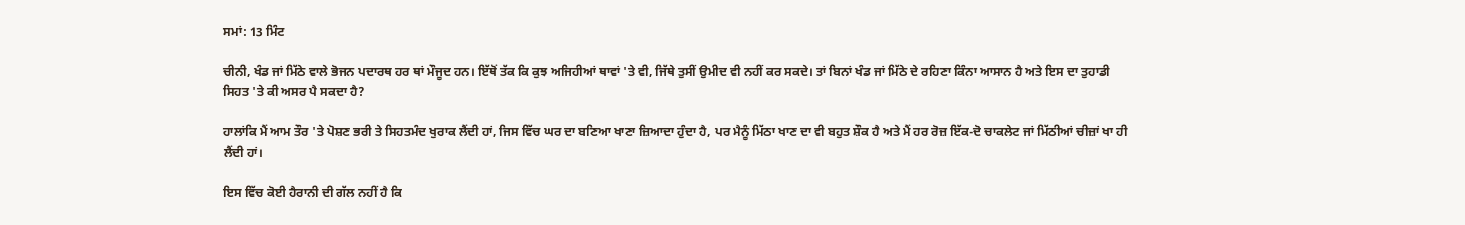ਸਮਾਂ: 13 ਮਿੰਟ

ਚੀਨੀ, ਖੰਡ ਜਾਂ ਮਿੱਠੇ ਵਾਲੇ ਭੋਜਨ ਪਦਾਰਥ ਹਰ ਥਾਂ ਮੌਜੂਦ ਹਨ। ਇੱਥੋਂ ਤੱਕ ਕਿ ਕੁਝ ਅਜਿਹੀਆਂ ਥਾਵਾਂ 'ਤੇ ਵੀ, ਜਿੱਥੇ ਤੁਸੀਂ ਉਮੀਦ ਵੀ ਨਹੀਂ ਕਰ ਸਕਦੇ। ਤਾਂ ਬਿਨਾਂ ਖੰਡ ਜਾਂ ਮਿੱਠੇ ਦੇ ਰਹਿਣਾ ਕਿੰਨਾ ਆਸਾਨ ਹੈ ਅਤੇ ਇਸ ਦਾ ਤੁਹਾਡੀ ਸਿਹਤ 'ਤੇ ਕੀ ਅਸਰ ਪੈ ਸਕਦਾ ਹੈ?

ਹਾਲਾਂਕਿ ਮੈਂ ਆਮ ਤੌਰ 'ਤੇ ਪੋਸ਼ਣ ਭਰੀ ਤੇ ਸਿਹਤਮੰਦ ਖੁਰਾਕ ਲੈਂਦੀ ਹਾਂ, ਜਿਸ ਵਿੱਚ ਘਰ ਦਾ ਬਣਿਆ ਖਾਣਾ ਜ਼ਿਆਦਾ ਹੁੰਦਾ ਹੈ, ਪਰ ਮੈਨੂੰ ਮਿੱਠਾ ਖਾਣ ਦਾ ਵੀ ਬਹੁਤ ਸ਼ੌਕ ਹੈ ਅਤੇ ਮੈਂ ਹਰ ਰੋਜ਼ ਇੱਕ-ਦੋ ਚਾਕਲੇਟ ਜਾਂ ਮਿੱਠੀਆਂ ਚੀਜ਼ਾਂ ਖਾ ਹੀ ਲੈਂਦੀ ਹਾਂ।

ਇਸ ਵਿੱਚ ਕੋਈ ਹੈਰਾਨੀ ਦੀ ਗੱਲ ਨਹੀਂ ਹੈ ਕਿ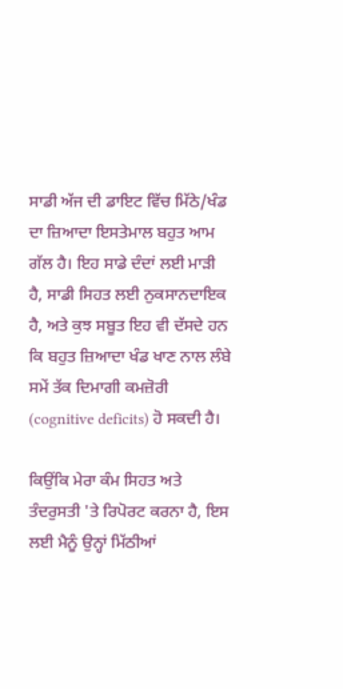ਸਾਡੀ ਅੱਜ ਦੀ ਡਾਇਟ ਵਿੱਚ ਮਿੱਠੇ/ਖੰਡ ਦਾ ਜ਼ਿਆਦਾ ਇਸਤੇਮਾਲ ਬਹੁਤ ਆਮ ਗੱਲ ਹੈ। ਇਹ ਸਾਡੇ ਦੰਦਾਂ ਲਈ ਮਾੜੀ ਹੈ, ਸਾਡੀ ਸਿਹਤ ਲਈ ਨੁਕਸਾਨਦਾਇਕ ਹੈ, ਅਤੇ ਕੁਝ ਸਬੂਤ ਇਹ ਵੀ ਦੱਸਦੇ ਹਨ ਕਿ ਬਹੁਤ ਜ਼ਿਆਦਾ ਖੰਡ ਖਾਣ ਨਾਲ ਲੰਬੇ ਸਮੇਂ ਤੱਕ ਦਿਮਾਗੀ ਕਮਜ਼ੋਰੀ (cognitive deficits) ਹੋ ਸਕਦੀ ਹੈ।

ਕਿਉਂਕਿ ਮੇਰਾ ਕੰਮ ਸਿਹਤ ਅਤੇ ਤੰਦਰੁਸਤੀ 'ਤੇ ਰਿਪੋਰਟ ਕਰਨਾ ਹੈ, ਇਸ ਲਈ ਮੈਨੂੰ ਉਨ੍ਹਾਂ ਮਿੱਠੀਆਂ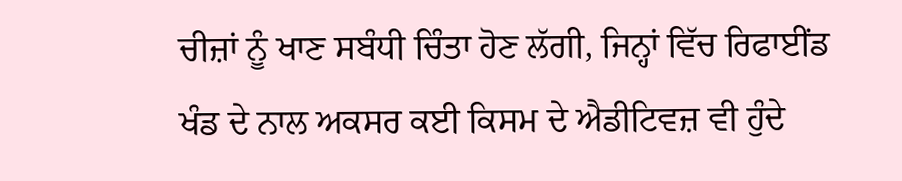ਚੀਜ਼ਾਂ ਨੂੰ ਖਾਣ ਸਬੰਧੀ ਚਿੰਤਾ ਹੋਣ ਲੱਗੀ, ਜਿਨ੍ਹਾਂ ਵਿੱਚ ਰਿਫਾਈਂਡ ਖੰਡ ਦੇ ਨਾਲ ਅਕਸਰ ਕਈ ਕਿਸਮ ਦੇ ਐਡੀਟਿਵਜ਼ ਵੀ ਹੁੰਦੇ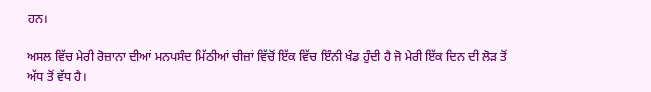ਹਨ।

ਅਸਲ ਵਿੱਚ ਮੇਰੀ ਰੋਜ਼ਾਨਾ ਦੀਆਂ ਮਨਪਸੰਦ ਮਿੱਠੀਆਂ ਚੀਜ਼ਾਂ ਵਿੱਚੋਂ ਇੱਕ ਵਿੱਚ ਇੰਨੀ ਖੰਡ ਹੁੰਦੀ ਹੈ ਜੋ ਮੇਰੀ ਇੱਕ ਦਿਨ ਦੀ ਲੋੜ ਤੋਂ ਅੱਧ ਤੋਂ ਵੱਧ ਹੈ।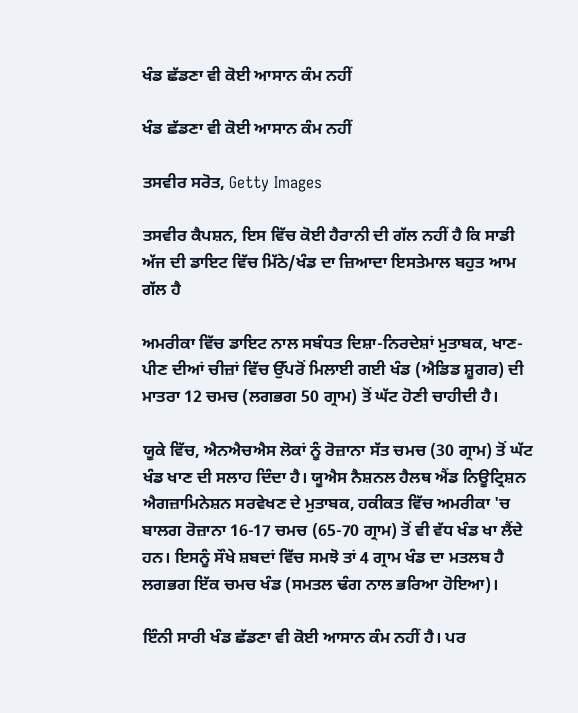ਖੰਡ ਛੱਡਣਾ ਵੀ ਕੋਈ ਆਸਾਨ ਕੰਮ ਨਹੀਂ

ਖੰਡ ਛੱਡਣਾ ਵੀ ਕੋਈ ਆਸਾਨ ਕੰਮ ਨਹੀਂ

ਤਸਵੀਰ ਸਰੋਤ, Getty Images

ਤਸਵੀਰ ਕੈਪਸ਼ਨ, ਇਸ ਵਿੱਚ ਕੋਈ ਹੈਰਾਨੀ ਦੀ ਗੱਲ ਨਹੀਂ ਹੈ ਕਿ ਸਾਡੀ ਅੱਜ ਦੀ ਡਾਇਟ ਵਿੱਚ ਮਿੱਠੇ/ਖੰਡ ਦਾ ਜ਼ਿਆਦਾ ਇਸਤੇਮਾਲ ਬਹੁਤ ਆਮ ਗੱਲ ਹੈ

ਅਮਰੀਕਾ ਵਿੱਚ ਡਾਇਟ ਨਾਲ ਸਬੰਧਤ ਦਿਸ਼ਾ-ਨਿਰਦੇਸ਼ਾਂ ਮੁਤਾਬਕ, ਖਾਣ-ਪੀਣ ਦੀਆਂ ਚੀਜ਼ਾਂ ਵਿੱਚ ਉੱਪਰੋਂ ਮਿਲਾਈ ਗਈ ਖੰਡ (ਐਡਿਡ ਸ਼ੂਗਰ) ਦੀ ਮਾਤਰਾ 12 ਚਮਚ (ਲਗਭਗ 50 ਗ੍ਰਾਮ) ਤੋਂ ਘੱਟ ਹੋਣੀ ਚਾਹੀਦੀ ਹੈ।

ਯੂਕੇ ਵਿੱਚ, ਐਨਐਚਐਸ ਲੋਕਾਂ ਨੂੰ ਰੋਜ਼ਾਨਾ ਸੱਤ ਚਮਚ (30 ਗ੍ਰਾਮ) ਤੋਂ ਘੱਟ ਖੰਡ ਖਾਣ ਦੀ ਸਲਾਹ ਦਿੰਦਾ ਹੈ। ਯੂਐਸ ਨੈਸ਼ਨਲ ਹੈਲਥ ਐਂਡ ਨਿਊਟ੍ਰਿਸ਼ਨ ਐਗਜ਼ਾਮਿਨੇਸ਼ਨ ਸਰਵੇਖਣ ਦੇ ਮੁਤਾਬਕ, ਹਕੀਕਤ ਵਿੱਚ ਅਮਰੀਕਾ 'ਚ ਬਾਲਗ ਰੋਜ਼ਾਨਾ 16-17 ਚਮਚ (65-70 ਗ੍ਰਾਮ) ਤੋਂ ਵੀ ਵੱਧ ਖੰਡ ਖਾ ਲੈਂਦੇ ਹਨ। ਇਸਨੂੰ ਸੌਖੇ ਸ਼ਬਦਾਂ ਵਿੱਚ ਸਮਝੋ ਤਾਂ 4 ਗ੍ਰਾਮ ਖੰਡ ਦਾ ਮਤਲਬ ਹੈ ਲਗਭਗ ਇੱਕ ਚਮਚ ਖੰਡ (ਸਮਤਲ ਢੰਗ ਨਾਲ ਭਰਿਆ ਹੋਇਆ)।

ਇੰਨੀ ਸਾਰੀ ਖੰਡ ਛੱਡਣਾ ਵੀ ਕੋਈ ਆਸਾਨ ਕੰਮ ਨਹੀਂ ਹੈ। ਪਰ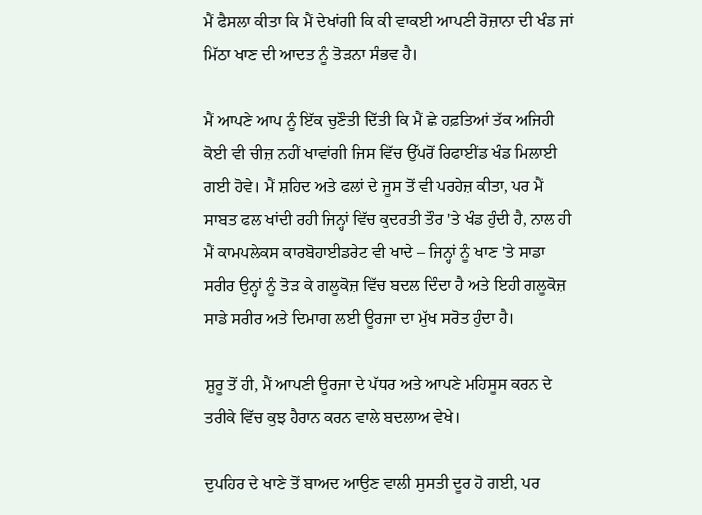ਮੈਂ ਫੈਸਲਾ ਕੀਤਾ ਕਿ ਮੈਂ ਦੇਖਾਂਗੀ ਕਿ ਕੀ ਵਾਕਈ ਆਪਣੀ ਰੋਜ਼ਾਨਾ ਦੀ ਖੰਡ ਜਾਂ ਮਿੱਠਾ ਖਾਣ ਦੀ ਆਦਤ ਨੂੰ ਤੋੜਨਾ ਸੰਭਵ ਹੈ।

ਮੈਂ ਆਪਣੇ ਆਪ ਨੂੰ ਇੱਕ ਚੁਣੌਤੀ ਦਿੱਤੀ ਕਿ ਮੈਂ ਛੇ ਹਫ਼ਤਿਆਂ ਤੱਕ ਅਜਿਹੀ ਕੋਈ ਵੀ ਚੀਜ਼ ਨਹੀਂ ਖਾਵਾਂਗੀ ਜਿਸ ਵਿੱਚ ਉੱਪਰੋਂ ਰਿਫਾਈਂਡ ਖੰਡ ਮਿਲਾਈ ਗਈ ਹੋਵੇ। ਮੈਂ ਸ਼ਹਿਦ ਅਤੇ ਫਲਾਂ ਦੇ ਜੂਸ ਤੋਂ ਵੀ ਪਰਹੇਜ਼ ਕੀਤਾ, ਪਰ ਮੈਂ ਸਾਬਤ ਫਲ ਖਾਂਦੀ ਰਹੀ ਜਿਨ੍ਹਾਂ ਵਿੱਚ ਕੁਦਰਤੀ ਤੌਰ 'ਤੇ ਖੰਡ ਹੁੰਦੀ ਹੈ, ਨਾਲ ਹੀ ਮੈਂ ਕਾਮਪਲੇਕਸ ਕਾਰਬੋਹਾਈਡਰੇਟ ਵੀ ਖਾਦੇ – ਜਿਨ੍ਹਾਂ ਨੂੰ ਖਾਣ 'ਤੇ ਸਾਡਾ ਸਰੀਰ ਉਨ੍ਹਾਂ ਨੂੰ ਤੋੜ ਕੇ ਗਲੂਕੋਜ਼ ਵਿੱਚ ਬਦਲ ਦਿੰਦਾ ਹੈ ਅਤੇ ਇਹੀ ਗਲੂਕੋਜ਼ ਸਾਡੇ ਸਰੀਰ ਅਤੇ ਦਿਮਾਗ ਲਈ ਊਰਜਾ ਦਾ ਮੁੱਖ ਸਰੋਤ ਹੁੰਦਾ ਹੈ।

ਸ਼ੁਰੂ ਤੋਂ ਹੀ, ਮੈਂ ਆਪਣੀ ਊਰਜਾ ਦੇ ਪੱਧਰ ਅਤੇ ਆਪਣੇ ਮਹਿਸੂਸ ਕਰਨ ਦੇ ਤਰੀਕੇ ਵਿੱਚ ਕੁਝ ਹੈਰਾਨ ਕਰਨ ਵਾਲੇ ਬਦਲਾਅ ਵੇਖੇ।

ਦੁਪਹਿਰ ਦੇ ਖਾਣੇ ਤੋਂ ਬਾਅਦ ਆਉਣ ਵਾਲੀ ਸੁਸਤੀ ਦੂਰ ਹੋ ਗਈ, ਪਰ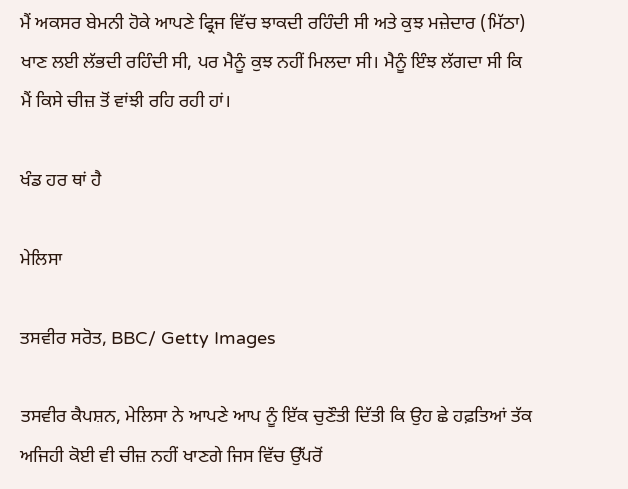ਮੈਂ ਅਕਸਰ ਬੇਮਨੀ ਹੋਕੇ ਆਪਣੇ ਫ੍ਰਿਜ ਵਿੱਚ ਝਾਕਦੀ ਰਹਿੰਦੀ ਸੀ ਅਤੇ ਕੁਝ ਮਜ਼ੇਦਾਰ (ਮਿੱਠਾ) ਖਾਣ ਲਈ ਲੱਭਦੀ ਰਹਿੰਦੀ ਸੀ, ਪਰ ਮੈਨੂੰ ਕੁਝ ਨਹੀਂ ਮਿਲਦਾ ਸੀ। ਮੈਨੂੰ ਇੰਝ ਲੱਗਦਾ ਸੀ ਕਿ ਮੈਂ ਕਿਸੇ ਚੀਜ਼ ਤੋਂ ਵਾਂਝੀ ਰਹਿ ਰਹੀ ਹਾਂ।

ਖੰਡ ਹਰ ਥਾਂ ਹੈ

ਮੇਲਿਸਾ

ਤਸਵੀਰ ਸਰੋਤ, BBC/ Getty Images

ਤਸਵੀਰ ਕੈਪਸ਼ਨ, ਮੇਲਿਸਾ ਨੇ ਆਪਣੇ ਆਪ ਨੂੰ ਇੱਕ ਚੁਣੌਤੀ ਦਿੱਤੀ ਕਿ ਉਹ ਛੇ ਹਫ਼ਤਿਆਂ ਤੱਕ ਅਜਿਹੀ ਕੋਈ ਵੀ ਚੀਜ਼ ਨਹੀਂ ਖਾਣਗੇ ਜਿਸ ਵਿੱਚ ਉੱਪਰੋਂ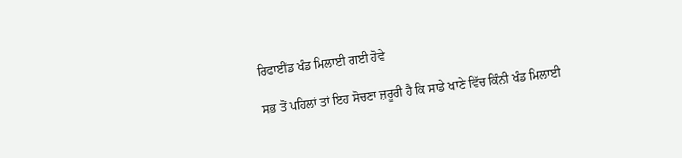ਰਿਫਾਈਂਡ ਖੰਡ ਮਿਲਾਈ ਗਈ ਹੋਵੇ

ਸਭ ਤੋਂ ਪਹਿਲਾਂ ਤਾਂ ਇਹ ਸੋਚਣਾ ਜ਼ਰੂਰੀ ਹੈ ਕਿ ਸਾਡੇ ਖਾਣੇ ਵਿੱਚ ਕਿੰਨੀ ਖੰਡ ਮਿਲਾਈ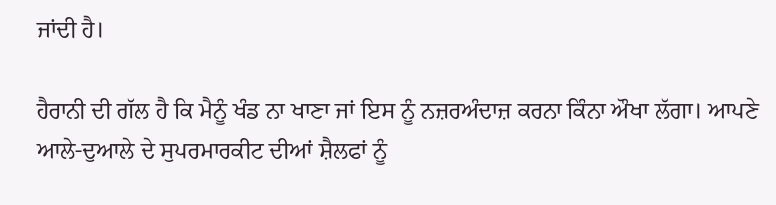ਜਾਂਦੀ ਹੈ।

ਹੈਰਾਨੀ ਦੀ ਗੱਲ ਹੈ ਕਿ ਮੈਨੂੰ ਖੰਡ ਨਾ ਖਾਣਾ ਜਾਂ ਇਸ ਨੂੰ ਨਜ਼ਰਅੰਦਾਜ਼ ਕਰਨਾ ਕਿੰਨਾ ਔਖਾ ਲੱਗਾ। ਆਪਣੇ ਆਲੇ-ਦੁਆਲੇ ਦੇ ਸੁਪਰਮਾਰਕੀਟ ਦੀਆਂ ਸ਼ੈਲਫਾਂ ਨੂੰ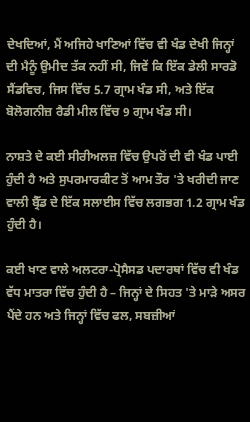ਦੇਖਦਿਆਂ, ਮੈਂ ਅਜਿਹੇ ਖਾਣਿਆਂ ਵਿੱਚ ਵੀ ਖੰਡ ਦੇਖੀ ਜਿਨ੍ਹਾਂ ਦੀ ਮੈਨੂੰ ਉਮੀਦ ਤੱਕ ਨਹੀਂ ਸੀ, ਜਿਵੇਂ ਕਿ ਇੱਕ ਡੇਲੀ ਸਾਰਡੋ ਸੈਂਡਵਿਚ, ਜਿਸ ਵਿੱਚ 5.7 ਗ੍ਰਾਮ ਖੰਡ ਸੀ, ਅਤੇ ਇੱਕ ਬੋਲੋਗਨੀਜ਼ ਰੈਡੀ ਮੀਲ ਵਿੱਚ 9 ਗ੍ਰਾਮ ਖੰਡ ਸੀ।

ਨਾਸ਼ਤੇ ਦੇ ਕਈ ਸੀਰੀਅਲਜ਼ ਵਿੱਚ ਉਪਰੋਂ ਦੀ ਵੀ ਖੰਡ ਪਾਈ ਹੁੰਦੀ ਹੈ ਅਤੇ ਸੁਪਰਮਾਰਕੀਟ ਤੋਂ ਆਮ ਤੌਰ 'ਤੇ ਖਰੀਦੀ ਜਾਣ ਵਾਲੀ ਬ੍ਰੈੱਡ ਦੇ ਇੱਕ ਸਲਾਈਸ ਵਿੱਚ ਲਗਭਗ 1.2 ਗ੍ਰਾਮ ਖੰਡ ਹੁੰਦੀ ਹੈ।

ਕਈ ਖਾਣ ਵਾਲੇ ਅਲਟਰਾ-ਪ੍ਰੋਸੈਸਡ ਪਦਾਰਥਾਂ ਵਿੱਚ ਵੀ ਖੰਡ ਵੱਧ ਮਾਤਰਾ ਵਿੱਚ ਹੁੰਦੀ ਹੈ – ਜਿਨ੍ਹਾਂ ਦੇ ਸਿਹਤ 'ਤੇ ਮਾੜੇ ਅਸਰ ਪੈਂਦੇ ਹਨ ਅਤੇ ਜਿਨ੍ਹਾਂ ਵਿੱਚ ਫਲ, ਸਬਜ਼ੀਆਂ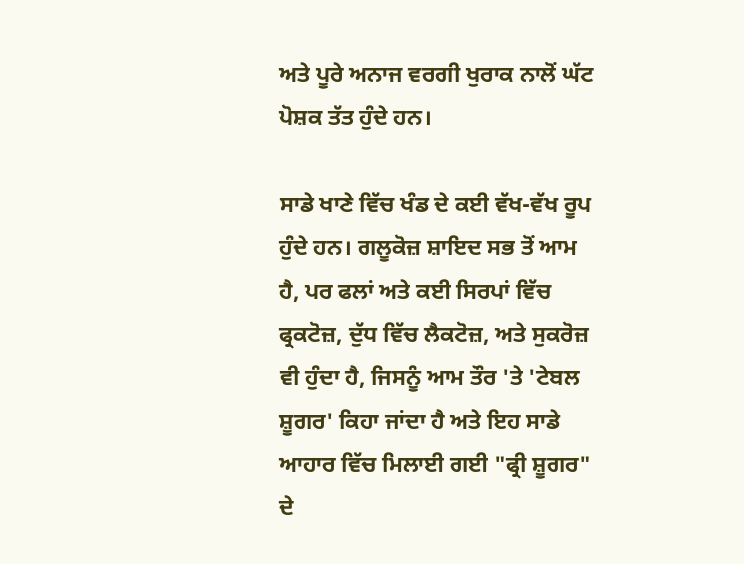ਅਤੇ ਪੂਰੇ ਅਨਾਜ ਵਰਗੀ ਖੁਰਾਕ ਨਾਲੋਂ ਘੱਟ ਪੋਸ਼ਕ ਤੱਤ ਹੁੰਦੇ ਹਨ।

ਸਾਡੇ ਖਾਣੇ ਵਿੱਚ ਖੰਡ ਦੇ ਕਈ ਵੱਖ-ਵੱਖ ਰੂਪ ਹੁੰਦੇ ਹਨ। ਗਲੂਕੋਜ਼ ਸ਼ਾਇਦ ਸਭ ਤੋਂ ਆਮ ਹੈ, ਪਰ ਫਲਾਂ ਅਤੇ ਕਈ ਸਿਰਪਾਂ ਵਿੱਚ ਫ੍ਰਕਟੋਜ਼, ਦੁੱਧ ਵਿੱਚ ਲੈਕਟੋਜ਼, ਅਤੇ ਸੁਕਰੋਜ਼ ਵੀ ਹੁੰਦਾ ਹੈ, ਜਿਸਨੂੰ ਆਮ ਤੌਰ 'ਤੇ 'ਟੇਬਲ ਸ਼ੂਗਰ' ਕਿਹਾ ਜਾਂਦਾ ਹੈ ਅਤੇ ਇਹ ਸਾਡੇ ਆਹਾਰ ਵਿੱਚ ਮਿਲਾਈ ਗਈ "ਫ੍ਰੀ ਸ਼ੂਗਰ" ਦੇ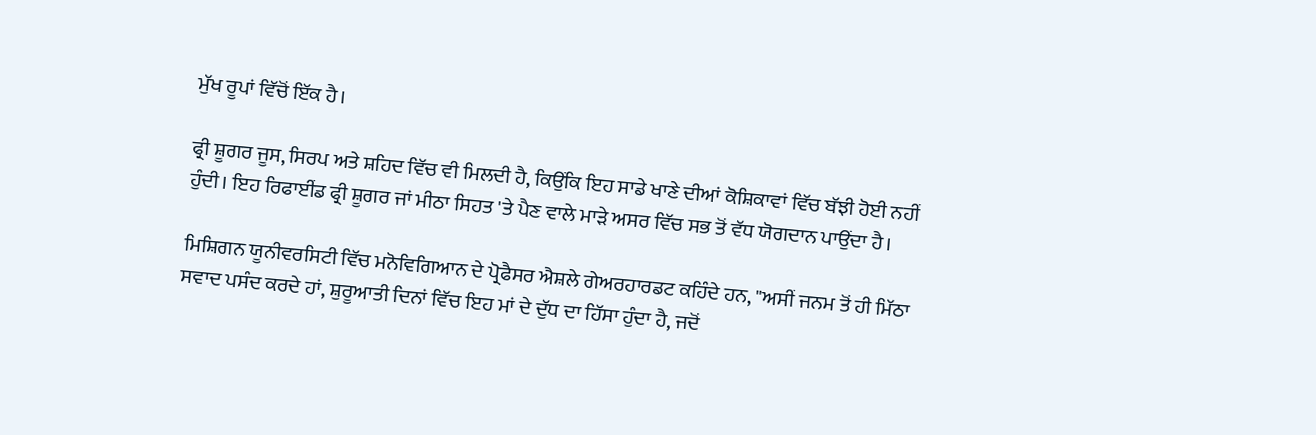ਮੁੱਖ ਰੂਪਾਂ ਵਿੱਚੋਂ ਇੱਕ ਹੈ।

ਫ੍ਰੀ ਸ਼ੂਗਰ ਜੂਸ, ਸਿਰਪ ਅਤੇ ਸ਼ਹਿਦ ਵਿੱਚ ਵੀ ਮਿਲਦੀ ਹੈ, ਕਿਉਂਕਿ ਇਹ ਸਾਡੇ ਖਾਣੇ ਦੀਆਂ ਕੋਸ਼ਿਕਾਵਾਂ ਵਿੱਚ ਬੱਝੀ ਹੋਈ ਨਹੀਂ ਹੁੰਦੀ। ਇਹ ਰਿਫਾਈਂਡ ਫ੍ਰੀ ਸ਼ੂਗਰ ਜਾਂ ਮੀਠਾ ਸਿਹਤ 'ਤੇ ਪੈਣ ਵਾਲੇ ਮਾੜੇ ਅਸਰ ਵਿੱਚ ਸਭ ਤੋਂ ਵੱਧ ਯੋਗਦਾਨ ਪਾਉਂਦਾ ਹੈ।

ਮਿਸ਼ਿਗਨ ਯੂਨੀਵਰਸਿਟੀ ਵਿੱਚ ਮਨੋਵਿਗਿਆਨ ਦੇ ਪ੍ਰੋਫੈਸਰ ਐਸ਼ਲੇ ਗੇਅਰਹਾਰਡਟ ਕਹਿੰਦੇ ਹਨ, "ਅਸੀਂ ਜਨਮ ਤੋਂ ਹੀ ਮਿੱਠਾ ਸਵਾਦ ਪਸੰਦ ਕਰਦੇ ਹਾਂ, ਸ਼ੁਰੂਆਤੀ ਦਿਨਾਂ ਵਿੱਚ ਇਹ ਮਾਂ ਦੇ ਦੁੱਧ ਦਾ ਹਿੱਸਾ ਹੁੰਦਾ ਹੈ, ਜਦੋਂ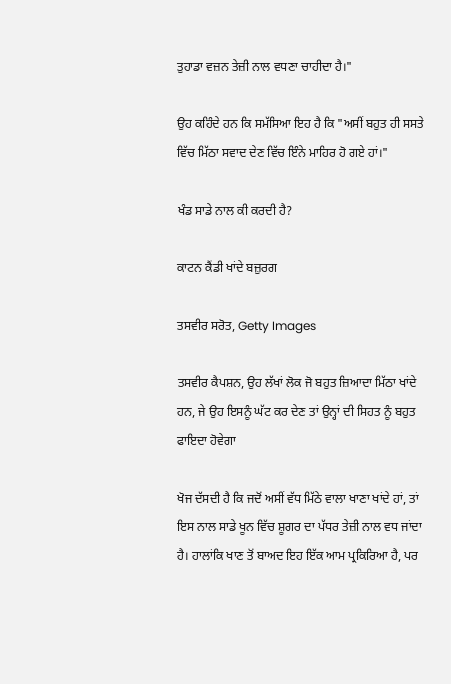ਤੁਹਾਡਾ ਵਜ਼ਨ ਤੇਜ਼ੀ ਨਾਲ ਵਧਣਾ ਚਾਹੀਦਾ ਹੈ।"

ਉਹ ਕਹਿੰਦੇ ਹਨ ਕਿ ਸਮੱਸਿਆ ਇਹ ਹੈ ਕਿ "ਅਸੀਂ ਬਹੁਤ ਹੀ ਸਸਤੇ ਵਿੱਚ ਮਿੱਠਾ ਸਵਾਦ ਦੇਣ ਵਿੱਚ ਇੰਨੇ ਮਾਹਿਰ ਹੋ ਗਏ ਹਾਂ।"

ਖੰਡ ਸਾਡੇ ਨਾਲ ਕੀ ਕਰਦੀ ਹੈ?

ਕਾਟਨ ਕੈਂਡੀ ਖਾਂਦੇ ਬਜ਼ੁਰਗ

ਤਸਵੀਰ ਸਰੋਤ, Getty Images

ਤਸਵੀਰ ਕੈਪਸ਼ਨ, ਉਹ ਲੱਖਾਂ ਲੋਕ ਜੋ ਬਹੁਤ ਜ਼ਿਆਦਾ ਮਿੱਠਾ ਖਾਂਦੇ ਹਨ, ਜੇ ਉਹ ਇਸਨੂੰ ਘੱਟ ਕਰ ਦੇਣ ਤਾਂ ਉਨ੍ਹਾਂ ਦੀ ਸਿਹਤ ਨੂੰ ਬਹੁਤ ਫਾਇਦਾ ਹੋਵੇਗਾ

ਖੋਜ ਦੱਸਦੀ ਹੈ ਕਿ ਜਦੋਂ ਅਸੀਂ ਵੱਧ ਮਿੱਠੇ ਵਾਲਾ ਖਾਣਾ ਖਾਂਦੇ ਹਾਂ, ਤਾਂ ਇਸ ਨਾਲ ਸਾਡੇ ਖੂਨ ਵਿੱਚ ਸ਼ੂਗਰ ਦਾ ਪੱਧਰ ਤੇਜ਼ੀ ਨਾਲ ਵਧ ਜਾਂਦਾ ਹੈ। ਹਾਲਾਂਕਿ ਖਾਣ ਤੋਂ ਬਾਅਦ ਇਹ ਇੱਕ ਆਮ ਪ੍ਰਕਿਰਿਆ ਹੈ, ਪਰ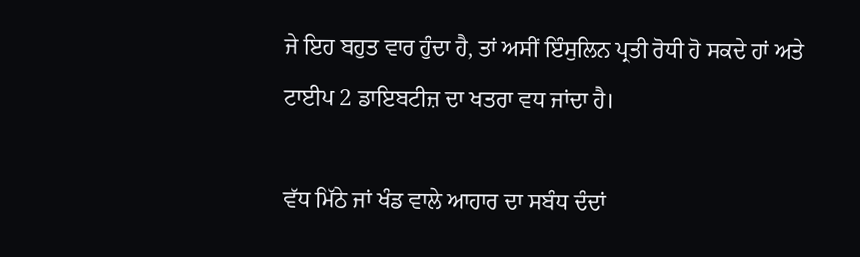ਜੇ ਇਹ ਬਹੁਤ ਵਾਰ ਹੁੰਦਾ ਹੈ, ਤਾਂ ਅਸੀਂ ਇੰਸੁਲਿਨ ਪ੍ਰਤੀ ਰੋਧੀ ਹੋ ਸਕਦੇ ਹਾਂ ਅਤੇ ਟਾਈਪ 2 ਡਾਇਬਟੀਜ਼ ਦਾ ਖਤਰਾ ਵਧ ਜਾਂਦਾ ਹੈ।

ਵੱਧ ਮਿੱਠੇ ਜਾਂ ਖੰਡ ਵਾਲੇ ਆਹਾਰ ਦਾ ਸਬੰਧ ਦੰਦਾਂ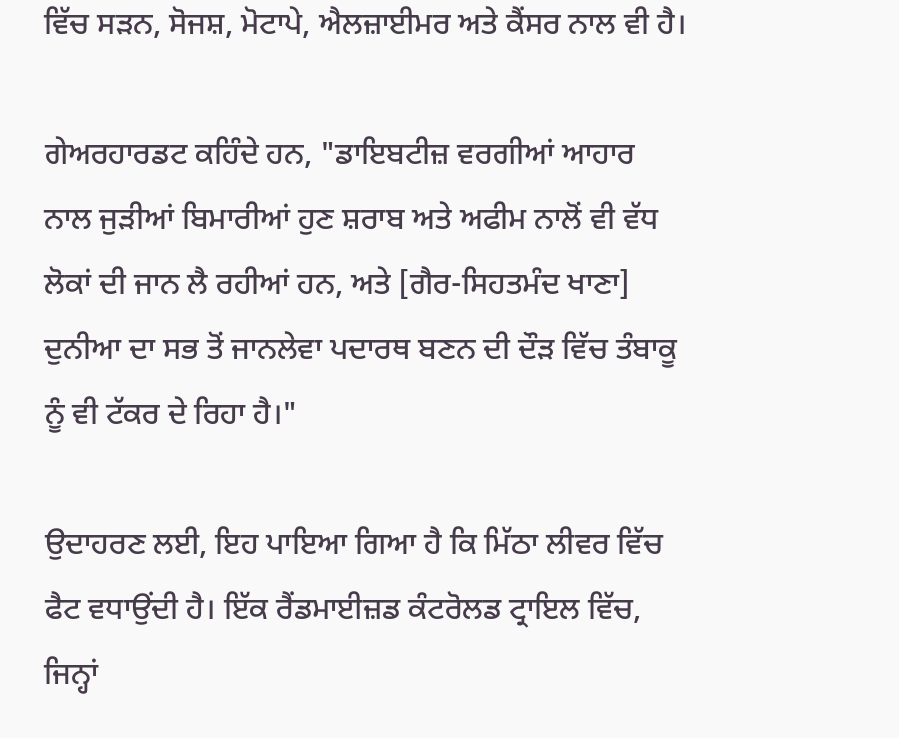ਵਿੱਚ ਸੜਨ, ਸੋਜਸ਼, ਮੋਟਾਪੇ, ਐਲਜ਼ਾਈਮਰ ਅਤੇ ਕੈਂਸਰ ਨਾਲ ਵੀ ਹੈ।

ਗੇਅਰਹਾਰਡਟ ਕਹਿੰਦੇ ਹਨ, "ਡਾਇਬਟੀਜ਼ ਵਰਗੀਆਂ ਆਹਾਰ ਨਾਲ ਜੁੜੀਆਂ ਬਿਮਾਰੀਆਂ ਹੁਣ ਸ਼ਰਾਬ ਅਤੇ ਅਫੀਮ ਨਾਲੋਂ ਵੀ ਵੱਧ ਲੋਕਾਂ ਦੀ ਜਾਨ ਲੈ ਰਹੀਆਂ ਹਨ, ਅਤੇ [ਗੈਰ-ਸਿਹਤਮੰਦ ਖਾਣਾ] ਦੁਨੀਆ ਦਾ ਸਭ ਤੋਂ ਜਾਨਲੇਵਾ ਪਦਾਰਥ ਬਣਨ ਦੀ ਦੌੜ ਵਿੱਚ ਤੰਬਾਕੂ ਨੂੰ ਵੀ ਟੱਕਰ ਦੇ ਰਿਹਾ ਹੈ।"

ਉਦਾਹਰਣ ਲਈ, ਇਹ ਪਾਇਆ ਗਿਆ ਹੈ ਕਿ ਮਿੱਠਾ ਲੀਵਰ ਵਿੱਚ ਫੈਟ ਵਧਾਉਂਦੀ ਹੈ। ਇੱਕ ਰੈਂਡਮਾਈਜ਼ਡ ਕੰਟਰੋਲਡ ਟ੍ਰਾਇਲ ਵਿੱਚ, ਜਿਨ੍ਹਾਂ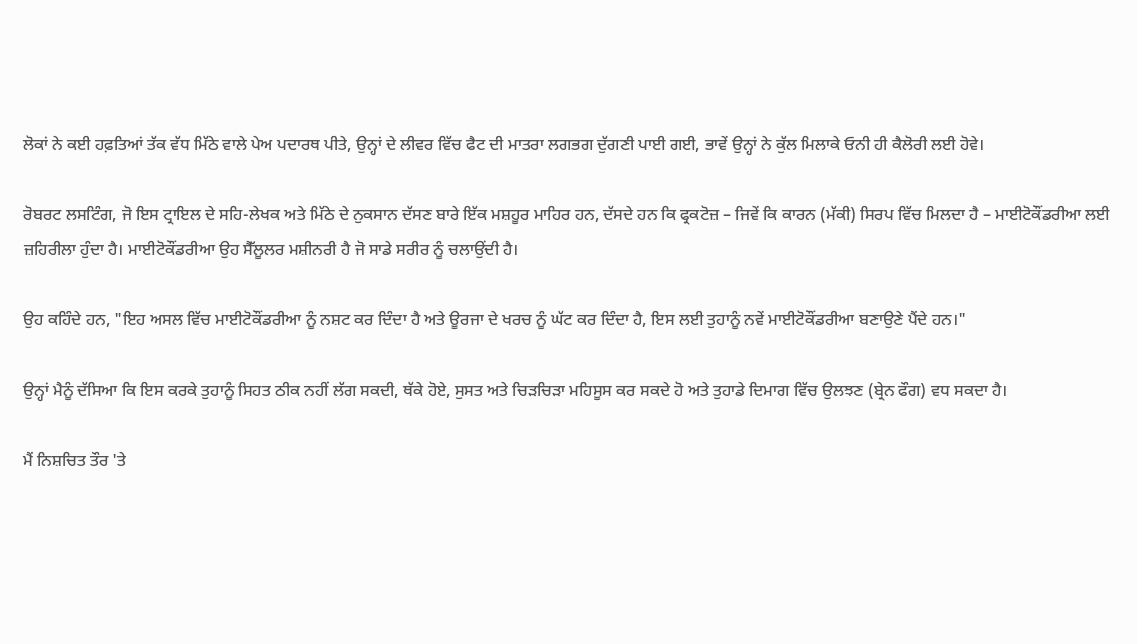ਲੋਕਾਂ ਨੇ ਕਈ ਹਫ਼ਤਿਆਂ ਤੱਕ ਵੱਧ ਮਿੱਠੇ ਵਾਲੇ ਪੇਅ ਪਦਾਰਥ ਪੀਤੇ, ਉਨ੍ਹਾਂ ਦੇ ਲੀਵਰ ਵਿੱਚ ਫੈਟ ਦੀ ਮਾਤਰਾ ਲਗਭਗ ਦੁੱਗਣੀ ਪਾਈ ਗਈ, ਭਾਵੇਂ ਉਨ੍ਹਾਂ ਨੇ ਕੁੱਲ ਮਿਲਾਕੇ ਓਨੀ ਹੀ ਕੈਲੋਰੀ ਲਈ ਹੋਵੇ।

ਰੋਬਰਟ ਲਸਟਿੰਗ, ਜੋ ਇਸ ਟ੍ਰਾਇਲ ਦੇ ਸਹਿ-ਲੇਖਕ ਅਤੇ ਮਿੱਠੇ ਦੇ ਨੁਕਸਾਨ ਦੱਸਣ ਬਾਰੇ ਇੱਕ ਮਸ਼ਹੂਰ ਮਾਹਿਰ ਹਨ, ਦੱਸਦੇ ਹਨ ਕਿ ਫ੍ਰਕਟੋਜ਼ – ਜਿਵੇਂ ਕਿ ਕਾਰਨ (ਮੱਕੀ) ਸਿਰਪ ਵਿੱਚ ਮਿਲਦਾ ਹੈ – ਮਾਈਟੋਕੌਂਡਰੀਆ ਲਈ ਜ਼ਹਿਰੀਲਾ ਹੁੰਦਾ ਹੈ। ਮਾਈਟੋਕੌਂਡਰੀਆ ਉਹ ਸੈੱਲੂਲਰ ਮਸ਼ੀਨਰੀ ਹੈ ਜੋ ਸਾਡੇ ਸਰੀਰ ਨੂੰ ਚਲਾਉਂਦੀ ਹੈ।

ਉਹ ਕਹਿੰਦੇ ਹਨ, "ਇਹ ਅਸਲ ਵਿੱਚ ਮਾਈਟੋਕੌਂਡਰੀਆ ਨੂੰ ਨਸ਼ਟ ਕਰ ਦਿੰਦਾ ਹੈ ਅਤੇ ਊਰਜਾ ਦੇ ਖਰਚ ਨੂੰ ਘੱਟ ਕਰ ਦਿੰਦਾ ਹੈ, ਇਸ ਲਈ ਤੁਹਾਨੂੰ ਨਵੇਂ ਮਾਈਟੋਕੌਂਡਰੀਆ ਬਣਾਉਣੇ ਪੈਂਦੇ ਹਨ।"

ਉਨ੍ਹਾਂ ਮੈਨੂੰ ਦੱਸਿਆ ਕਿ ਇਸ ਕਰਕੇ ਤੁਹਾਨੂੰ ਸਿਹਤ ਠੀਕ ਨਹੀਂ ਲੱਗ ਸਕਦੀ, ਥੱਕੇ ਹੋਏ, ਸੁਸਤ ਅਤੇ ਚਿੜਚਿੜਾ ਮਹਿਸੂਸ ਕਰ ਸਕਦੇ ਹੋ ਅਤੇ ਤੁਹਾਡੇ ਦਿਮਾਗ ਵਿੱਚ ਉਲਝਣ (ਬ੍ਰੇਨ ਫੌਗ) ਵਧ ਸਕਦਾ ਹੈ।

ਮੈਂ ਨਿਸ਼ਚਿਤ ਤੌਰ 'ਤੇ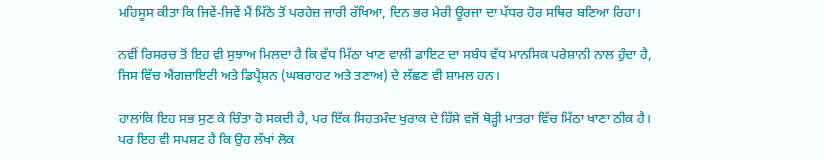ਮਹਿਸੂਸ ਕੀਤਾ ਕਿ ਜਿਵੇਂ-ਜਿਵੇਂ ਮੈਂ ਮਿੱਠੇ ਤੋਂ ਪਰਹੇਜ਼ ਜਾਰੀ ਰੱਖਿਆ, ਦਿਨ ਭਰ ਮੇਰੀ ਊਰਜਾ ਦਾ ਪੱਧਰ ਹੋਰ ਸਥਿਰ ਬਣਿਆ ਰਿਹਾ।

ਨਵੀਂ ਰਿਸਰਚ ਤੋਂ ਇਹ ਵੀ ਸੁਝਾਅ ਮਿਲਦਾ ਹੈ ਕਿ ਵੱਧ ਮਿੱਠਾ ਖਾਣ ਵਾਲੀ ਡਾਇਟ ਦਾ ਸਬੰਧ ਵੱਧ ਮਾਨਸਿਕ ਪਰੇਸ਼ਾਨੀ ਨਾਲ ਹੁੰਦਾ ਹੈ, ਜਿਸ ਵਿੱਚ ਐਂਗਜ਼ਾਇਟੀ ਅਤੇ ਡਿਪ੍ਰੈਸ਼ਨ (ਘਬਰਾਹਟ ਅਤੇ ਤਣਾਅ) ਦੇ ਲੱਛਣ ਵੀ ਸ਼ਾਮਲ ਹਨ।

ਹਾਲਾਂਕਿ ਇਹ ਸਭ ਸੁਣ ਕੇ ਚਿੰਤਾ ਹੋ ਸਕਦੀ ਹੈ, ਪਰ ਇੱਕ ਸਿਹਤਮੰਦ ਖੁਰਾਕ ਦੇ ਹਿੱਸੇ ਵਜੋਂ ਥੋੜ੍ਹੀ ਮਾਤਰਾ ਵਿੱਚ ਮਿੱਠਾ ਖਾਣਾ ਠੀਕ ਹੈ। ਪਰ ਇਹ ਵੀ ਸਪਸ਼ਟ ਹੈ ਕਿ ਉਹ ਲੱਖਾਂ ਲੋਕ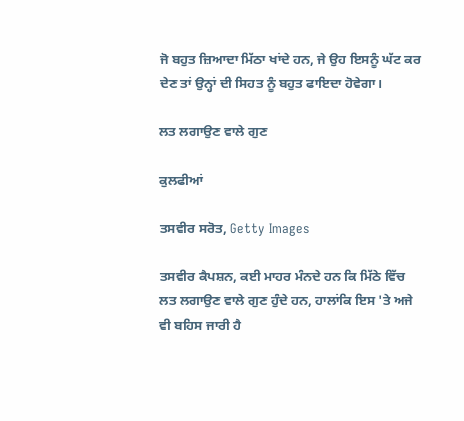ਜੋ ਬਹੁਤ ਜ਼ਿਆਦਾ ਮਿੱਠਾ ਖਾਂਦੇ ਹਨ, ਜੇ ਉਹ ਇਸਨੂੰ ਘੱਟ ਕਰ ਦੇਣ ਤਾਂ ਉਨ੍ਹਾਂ ਦੀ ਸਿਹਤ ਨੂੰ ਬਹੁਤ ਫਾਇਦਾ ਹੋਵੇਗਾ।

ਲਤ ਲਗਾਉਣ ਵਾਲੇ ਗੁਣ

ਕੁਲਫੀਆਂ

ਤਸਵੀਰ ਸਰੋਤ, Getty Images

ਤਸਵੀਰ ਕੈਪਸ਼ਨ, ਕਈ ਮਾਹਰ ਮੰਨਦੇ ਹਨ ਕਿ ਮਿੱਠੇ ਵਿੱਚ ਲਤ ਲਗਾਉਣ ਵਾਲੇ ਗੁਣ ਹੁੰਦੇ ਹਨ, ਹਾਲਾਂਕਿ ਇਸ 'ਤੇ ਅਜੇ ਵੀ ਬਹਿਸ ਜਾਰੀ ਹੈ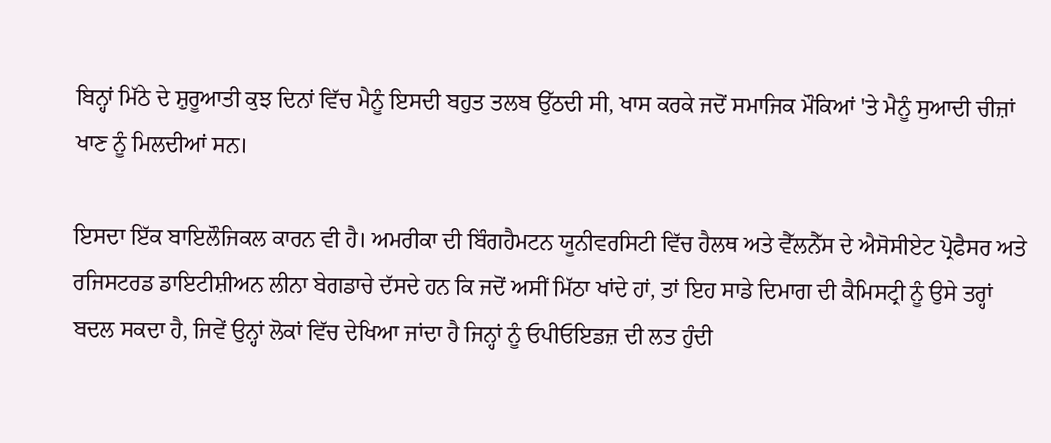ਬਿਨ੍ਹਾਂ ਮਿੱਠੇ ਦੇ ਸ਼ੁਰੂਆਤੀ ਕੁਝ ਦਿਨਾਂ ਵਿੱਚ ਮੈਨੂੰ ਇਸਦੀ ਬਹੁਤ ਤਲਬ ਉੱਠਦੀ ਸੀ, ਖਾਸ ਕਰਕੇ ਜਦੋਂ ਸਮਾਜਿਕ ਮੌਕਿਆਂ 'ਤੇ ਮੈਨੂੰ ਸੁਆਦੀ ਚੀਜ਼ਾਂ ਖਾਣ ਨੂੰ ਮਿਲਦੀਆਂ ਸਨ।

ਇਸਦਾ ਇੱਕ ਬਾਇਲੌਜਿਕਲ ਕਾਰਨ ਵੀ ਹੈ। ਅਮਰੀਕਾ ਦੀ ਬਿੰਗਹੈਮਟਨ ਯੂਨੀਵਰਸਿਟੀ ਵਿੱਚ ਹੈਲਥ ਅਤੇ ਵੈੱਲਨੈੱਸ ਦੇ ਐਸੋਸੀਏਟ ਪ੍ਰੋਫੈਸਰ ਅਤੇ ਰਜਿਸਟਰਡ ਡਾਇਟੀਸ਼ੀਅਨ ਲੀਨਾ ਬੇਗਡਾਚੇ ਦੱਸਦੇ ਹਨ ਕਿ ਜਦੋਂ ਅਸੀਂ ਮਿੱਠਾ ਖਾਂਦੇ ਹਾਂ, ਤਾਂ ਇਹ ਸਾਡੇ ਦਿਮਾਗ ਦੀ ਕੈਮਿਸਟ੍ਰੀ ਨੂੰ ਉਸੇ ਤਰ੍ਹਾਂ ਬਦਲ ਸਕਦਾ ਹੈ, ਜਿਵੇਂ ਉਨ੍ਹਾਂ ਲੋਕਾਂ ਵਿੱਚ ਦੇਖਿਆ ਜਾਂਦਾ ਹੈ ਜਿਨ੍ਹਾਂ ਨੂੰ ਓਪੀਓਇਡਜ਼ ਦੀ ਲਤ ਹੁੰਦੀ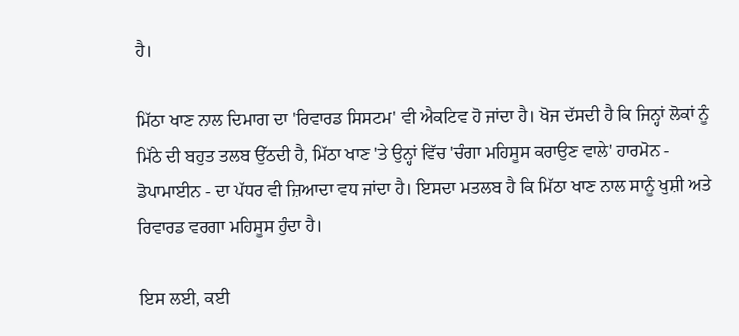ਹੈ।

ਮਿੱਠਾ ਖਾਣ ਨਾਲ ਦਿਮਾਗ ਦਾ 'ਰਿਵਾਰਡ ਸਿਸਟਮ' ਵੀ ਐਕਟਿਵ ਹੋ ਜਾਂਦਾ ਹੈ। ਖੋਜ ਦੱਸਦੀ ਹੈ ਕਿ ਜਿਨ੍ਹਾਂ ਲੋਕਾਂ ਨੂੰ ਮਿੱਠੇ ਦੀ ਬਹੁਤ ਤਲਬ ਉੱਠਦੀ ਹੈ, ਮਿੱਠਾ ਖਾਣ 'ਤੇ ਉਨ੍ਹਾਂ ਵਿੱਚ 'ਚੰਗਾ ਮਹਿਸੂਸ ਕਰਾਉਣ ਵਾਲੇ' ਹਾਰਮੋਨ - ਡੋਪਾਮਾਈਨ - ਦਾ ਪੱਧਰ ਵੀ ਜ਼ਿਆਦਾ ਵਧ ਜਾਂਦਾ ਹੈ। ਇਸਦਾ ਮਤਲਬ ਹੈ ਕਿ ਮਿੱਠਾ ਖਾਣ ਨਾਲ ਸਾਨੂੰ ਖੁਸ਼ੀ ਅਤੇ ਰਿਵਾਰਡ ਵਰਗਾ ਮਹਿਸੂਸ ਹੁੰਦਾ ਹੈ।

ਇਸ ਲਈ, ਕਈ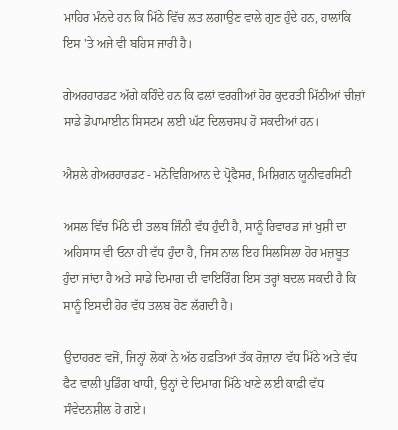ਮਾਹਿਰ ਮੰਨਦੇ ਹਨ ਕਿ ਮਿੱਠੇ ਵਿੱਚ ਲਤ ਲਗਾਉਣ ਵਾਲੇ ਗੁਣ ਹੁੰਦੇ ਹਨ, ਹਾਲਾਂਕਿ ਇਸ 'ਤੇ ਅਜੇ ਵੀ ਬਹਿਸ ਜਾਰੀ ਹੈ।

ਗੇਅਰਹਾਰਡਟ ਅੱਗੇ ਕਹਿੰਦੇ ਹਨ ਕਿ ਫਲਾਂ ਵਰਗੀਆਂ ਹੋਰ ਕੁਦਰਤੀ ਮਿੱਠੀਆਂ ਚੀਜ਼ਾਂ ਸਾਡੇ ਡੋਪਾਮਾਈਨ ਸਿਸਟਮ ਲਈ ਘੱਟ ਦਿਲਚਸਪ ਹੋ ਸਕਦੀਆਂ ਹਨ।

ਐਸ਼ਲੇ ਗੇਅਰਹਾਰਡਟ - ਮਨੋਵਿਗਿਆਨ ਦੇ ਪ੍ਰੋਫੈਸਰ, ਮਿਸ਼ਿਗਨ ਯੂਨੀਵਰਸਿਟੀ

ਅਸਲ ਵਿੱਚ ਮਿੱਠੇ ਦੀ ਤਲਬ ਜਿੰਨੀ ਵੱਧ ਹੁੰਦੀ ਹੈ, ਸਾਨੂੰ ਰਿਵਾਰਡ ਜਾਂ ਖੁਸ਼ੀ ਦਾ ਅਹਿਸਾਸ ਵੀ ਓਨਾ ਹੀ ਵੱਧ ਹੁੰਦਾ ਹੈ, ਜਿਸ ਨਾਲ ਇਹ ਸਿਲਸਿਲਾ ਹੋਰ ਮਜ਼ਬੂਤ ਹੁੰਦਾ ਜਾਂਦਾ ਹੈ ਅਤੇ ਸਾਡੇ ਦਿਮਾਗ ਦੀ ਵਾਇਰਿੰਗ ਇਸ ਤਰ੍ਹਾਂ ਬਦਲ ਸਕਦੀ ਹੈ ਕਿ ਸਾਨੂੰ ਇਸਦੀ ਹੋਰ ਵੱਧ ਤਲਬ ਹੋਣ ਲੱਗਦੀ ਹੈ।

ਉਦਾਹਰਣ ਵਜੋਂ, ਜਿਨ੍ਹਾਂ ਲੋਕਾਂ ਨੇ ਅੱਠ ਹਫ਼ਤਿਆਂ ਤੱਕ ਰੋਜ਼ਾਨਾ ਵੱਧ ਮਿੱਠੇ ਅਤੇ ਵੱਧ ਫੈਟ ਵਾਲੀ ਪੁਡਿੰਗ ਖਾਧੀ, ਉਨ੍ਹਾਂ ਦੇ ਦਿਮਾਗ ਮਿੱਠੇ ਖਾਣੇ ਲਈ ਕਾਫ਼ੀ ਵੱਧ ਸੰਵੇਦਨਸ਼ੀਲ ਹੋ ਗਏ।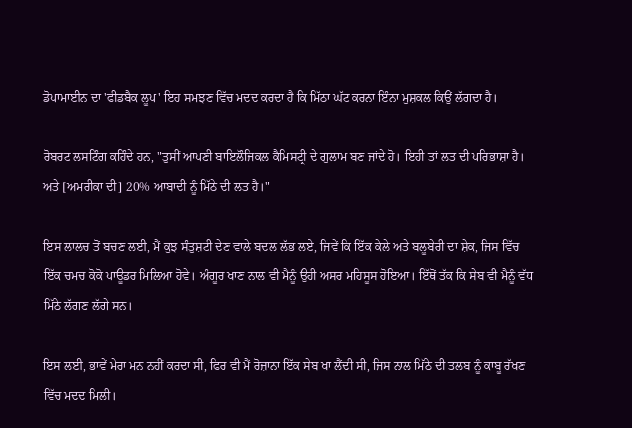ਡੋਪਾਮਾਈਨ ਦਾ 'ਫੀਡਬੈਕ ਲੂਪ' ਇਹ ਸਮਝਣ ਵਿੱਚ ਮਦਦ ਕਰਦਾ ਹੈ ਕਿ ਮਿੱਠਾ ਘੱਟ ਕਰਨਾ ਇੰਨਾ ਮੁਸ਼ਕਲ ਕਿਉਂ ਲੱਗਦਾ ਹੈ।

ਰੋਬਰਟ ਲਸਟਿੰਗ ਕਹਿੰਦੇ ਹਨ, "ਤੁਸੀਂ ਆਪਣੀ ਬਾਇਲੌਜਿਕਲ ਕੈਮਿਸਟ੍ਰੀ ਦੇ ਗੁਲਾਮ ਬਣ ਜਾਂਦੇ ਹੋ। ਇਹੀ ਤਾਂ ਲਤ ਦੀ ਪਰਿਭਾਸ਼ਾ ਹੈ। ਅਤੇ [ਅਮਰੀਕਾ ਦੀ] 20% ਆਬਾਦੀ ਨੂੰ ਮਿੱਠੇ ਦੀ ਲਤ ਹੈ।"

ਇਸ ਲਾਲਚ ਤੋਂ ਬਚਣ ਲਈ, ਮੈਂ ਕੁਝ ਸੰਤੁਸ਼ਟੀ ਦੇਣ ਵਾਲੇ ਬਦਲ ਲੱਭ ਲਏ, ਜਿਵੇਂ ਕਿ ਇੱਕ ਕੇਲੇ ਅਤੇ ਬਲੂਬੇਰੀ ਦਾ ਸ਼ੇਕ, ਜਿਸ ਵਿੱਚ ਇੱਕ ਚਮਚ ਕੋਕੋ ਪਾਊਡਰ ਮਿਲਿਆ ਹੋਵੇ। ਅੰਗੂਰ ਖਾਣ ਨਾਲ ਵੀ ਮੈਨੂੰ ਉਹੀ ਅਸਰ ਮਹਿਸੂਸ ਹੋਇਆ। ਇੱਥੋਂ ਤੱਕ ਕਿ ਸੇਬ ਵੀ ਮੈਨੂੰ ਵੱਧ ਮਿੱਠੇ ਲੱਗਣ ਲੱਗੇ ਸਨ।

ਇਸ ਲਈ, ਭਾਵੇਂ ਮੇਰਾ ਮਨ ਨਹੀਂ ਕਰਦਾ ਸੀ, ਫਿਰ ਵੀ ਮੈਂ ਰੋਜ਼ਾਨਾ ਇੱਕ ਸੇਬ ਖਾ ਲੈਂਦੀ ਸੀ, ਜਿਸ ਨਾਲ ਮਿੱਠੇ ਦੀ ਤਲਬ ਨੂੰ ਕਾਬੂ ਰੱਖਣ ਵਿੱਚ ਮਦਦ ਮਿਲੀ।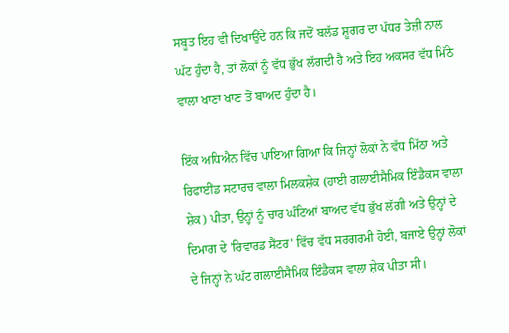ਸਬੂਤ ਇਹ ਵੀ ਦਿਖਾਉਂਦੇ ਹਨ ਕਿ ਜਦੋਂ ਬਲੱਡ ਸ਼ੂਗਰ ਦਾ ਪੱਧਰ ਤੇਜ਼ੀ ਨਾਲ ਘੱਟ ਹੁੰਦਾ ਹੈ, ਤਾਂ ਲੋਕਾਂ ਨੂੰ ਵੱਧ ਭੁੱਖ ਲੱਗਦੀ ਹੈ ਅਤੇ ਇਹ ਅਕਸਰ ਵੱਧ ਮਿੱਠੇ ਵਾਲਾ ਖਾਣਾ ਖਾਣ ਤੋਂ ਬਾਅਦ ਹੁੰਦਾ ਹੈ।

ਇੱਕ ਅਧਿਐਨ ਵਿੱਚ ਪਾਇਆ ਗਿਆ ਕਿ ਜਿਨ੍ਹਾਂ ਲੋਕਾਂ ਨੇ ਵੱਧ ਮਿੱਠਾ ਅਤੇ ਰਿਫਾਈਂਡ ਸਟਾਰਚ ਵਾਲਾ ਮਿਲਕਸ਼ੇਕ (ਹਾਈ ਗਲਾਈਸੈਮਿਕ ਇੰਡੈਕਸ ਵਾਲਾ ਸ਼ੇਕ) ਪੀਤਾ, ਉਨ੍ਹਾਂ ਨੂੰ ਚਾਰ ਘੰਟਿਆਂ ਬਾਅਦ ਵੱਧ ਭੁੱਖ ਲੱਗੀ ਅਤੇ ਉਨ੍ਹਾਂ ਦੇ ਦਿਮਾਗ ਦੇ 'ਰਿਵਾਰਡ ਸੈਂਟਰ' ਵਿੱਚ ਵੱਧ ਸਰਗਰਮੀ ਹੋਈ, ਬਜਾਏ ਉਨ੍ਹਾਂ ਲੋਕਾਂ ਦੇ ਜਿਨ੍ਹਾਂ ਨੇ ਘੱਟ ਗਲਾਈਸੈਮਿਕ ਇੰਡੈਕਸ ਵਾਲਾ ਸ਼ੇਕ ਪੀਤਾ ਸੀ।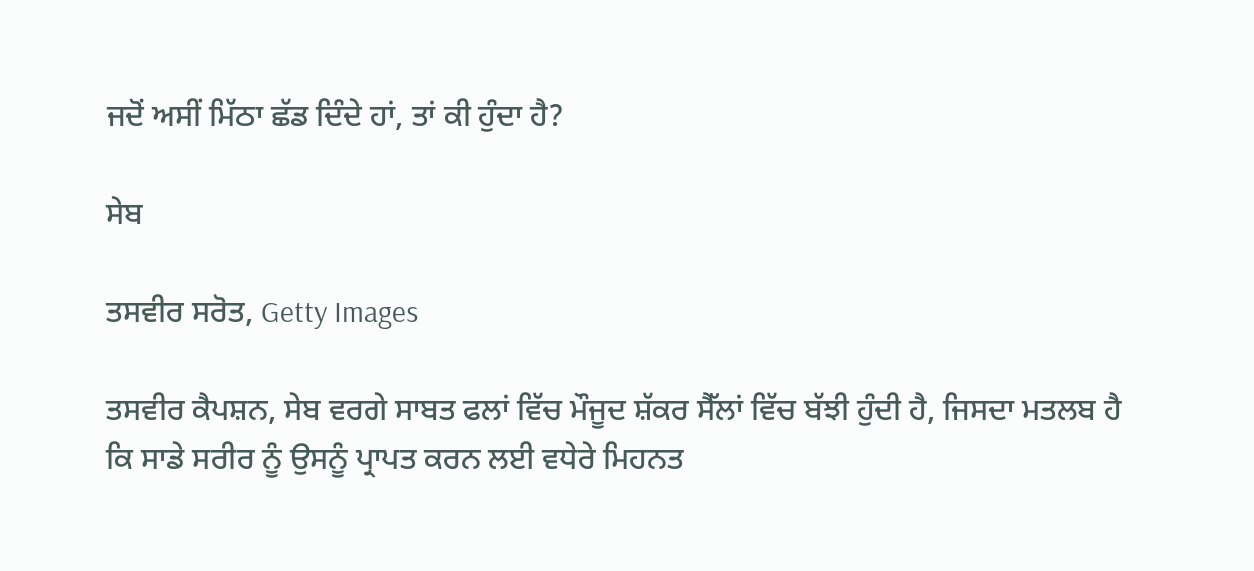ਜਦੋਂ ਅਸੀਂ ਮਿੱਠਾ ਛੱਡ ਦਿੰਦੇ ਹਾਂ, ਤਾਂ ਕੀ ਹੁੰਦਾ ਹੈ?

ਸੇਬ

ਤਸਵੀਰ ਸਰੋਤ, Getty Images

ਤਸਵੀਰ ਕੈਪਸ਼ਨ, ਸੇਬ ਵਰਗੇ ਸਾਬਤ ਫਲਾਂ ਵਿੱਚ ਮੌਜੂਦ ਸ਼ੱਕਰ ਸੈੱਲਾਂ ਵਿੱਚ ਬੱਝੀ ਹੁੰਦੀ ਹੈ, ਜਿਸਦਾ ਮਤਲਬ ਹੈ ਕਿ ਸਾਡੇ ਸਰੀਰ ਨੂੰ ਉਸਨੂੰ ਪ੍ਰਾਪਤ ਕਰਨ ਲਈ ਵਧੇਰੇ ਮਿਹਨਤ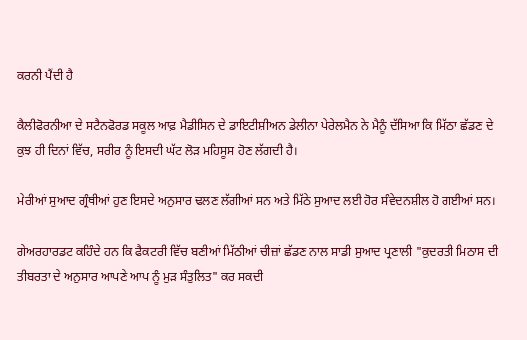ਕਰਨੀ ਪੈਂਦੀ ਹੈ

ਕੈਲੀਫੋਰਨੀਆ ਦੇ ਸਟੈਨਫੋਰਡ ਸਕੂਲ ਆਫ਼ ਮੈਡੀਸਿਨ ਦੇ ਡਾਇਟੀਸ਼ੀਅਨ ਡੇਲੀਨਾ ਪੇਰੇਲਮੈਨ ਨੇ ਮੈਨੂੰ ਦੱਸਿਆ ਕਿ ਮਿੱਠਾ ਛੱਡਣ ਦੇ ਕੁਝ ਹੀ ਦਿਨਾਂ ਵਿੱਚ, ਸਰੀਰ ਨੂੰ ਇਸਦੀ ਘੱਟ ਲੋੜ ਮਹਿਸੂਸ ਹੋਣ ਲੱਗਦੀ ਹੈ।

ਮੇਰੀਆਂ ਸੁਆਦ ਗ੍ਰੰਥੀਆਂ ਹੁਣ ਇਸਦੇ ਅਨੁਸਾਰ ਢਲਣ ਲੱਗੀਆਂ ਸਨ ਅਤੇ ਮਿੱਠੇ ਸੁਆਦ ਲਈ ਹੋਰ ਸੰਵੇਦਨਸ਼ੀਲ ਹੋ ਗਈਆਂ ਸਨ।

ਗੇਅਰਹਾਰਡਟ ਕਹਿੰਦੇ ਹਨ ਕਿ ਫੈਕਟਰੀ ਵਿੱਚ ਬਣੀਆਂ ਮਿੱਠੀਆਂ ਚੀਜ਼ਾਂ ਛੱਡਣ ਨਾਲ ਸਾਡੀ ਸੁਆਦ ਪ੍ਰਣਾਲੀ "ਕੁਦਰਤੀ ਮਿਠਾਸ ਦੀ ਤੀਬਰਤਾ ਦੇ ਅਨੁਸਾਰ ਆਪਣੇ ਆਪ ਨੂੰ ਮੁੜ ਸੰਤੁਲਿਤ" ਕਰ ਸਕਦੀ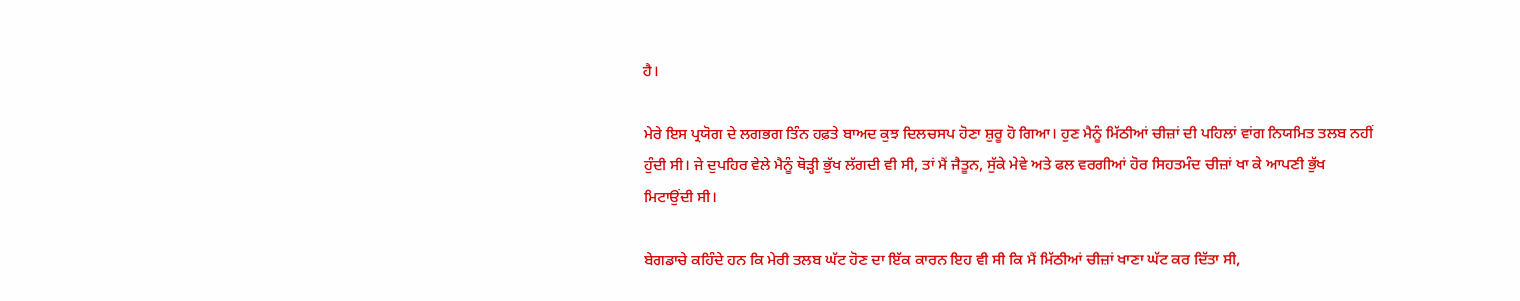ਹੈ।

ਮੇਰੇ ਇਸ ਪ੍ਰਯੋਗ ਦੇ ਲਗਭਗ ਤਿੰਨ ਹਫ਼ਤੇ ਬਾਅਦ ਕੁਝ ਦਿਲਚਸਪ ਹੋਣਾ ਸ਼ੁਰੂ ਹੋ ਗਿਆ। ਹੁਣ ਮੈਨੂੰ ਮਿੱਠੀਆਂ ਚੀਜ਼ਾਂ ਦੀ ਪਹਿਲਾਂ ਵਾਂਗ ਨਿਯਮਿਤ ਤਲਬ ਨਹੀਂ ਹੁੰਦੀ ਸੀ। ਜੇ ਦੁਪਹਿਰ ਵੇਲੇ ਮੈਨੂੰ ਥੋੜ੍ਹੀ ਭੁੱਖ ਲੱਗਦੀ ਵੀ ਸੀ, ਤਾਂ ਮੈਂ ਜੈਤੂਨ, ਸੁੱਕੇ ਮੇਵੇ ਅਤੇ ਫਲ ਵਰਗੀਆਂ ਹੋਰ ਸਿਹਤਮੰਦ ਚੀਜ਼ਾਂ ਖਾ ਕੇ ਆਪਣੀ ਭੁੱਖ ਮਿਟਾਉਂਦੀ ਸੀ।

ਬੇਗਡਾਚੇ ਕਹਿੰਦੇ ਹਨ ਕਿ ਮੇਰੀ ਤਲਬ ਘੱਟ ਹੋਣ ਦਾ ਇੱਕ ਕਾਰਨ ਇਹ ਵੀ ਸੀ ਕਿ ਮੈਂ ਮਿੱਠੀਆਂ ਚੀਜ਼ਾਂ ਖਾਣਾ ਘੱਟ ਕਰ ਦਿੱਤਾ ਸੀ,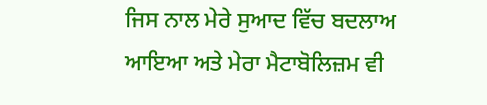ਜਿਸ ਨਾਲ ਮੇਰੇ ਸੁਆਦ ਵਿੱਚ ਬਦਲਾਅ ਆਇਆ ਅਤੇ ਮੇਰਾ ਮੈਟਾਬੋਲਿਜ਼ਮ ਵੀ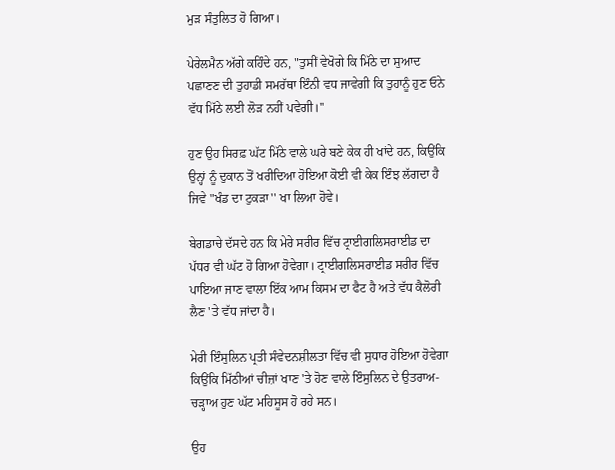ਮੁੜ ਸੰਤੁਲਿਤ ਹੋ ਗਿਆ।

ਪੇਰੇਲਮੈਨ ਅੱਗੇ ਕਹਿੰਦੇ ਹਨ, "ਤੁਸੀਂ ਵੇਖੋਗੇ ਕਿ ਮਿੱਠੇ ਦਾ ਸੁਆਦ ਪਛਾਣਣ ਦੀ ਤੁਹਾਡੀ ਸਮਰੱਥਾ ਇੰਨੀ ਵਧ ਜਾਵੇਗੀ ਕਿ ਤੁਹਾਨੂੰ ਹੁਣ ਓਨੇ ਵੱਧ ਮਿੱਠੇ ਲਈ ਲੋੜ ਨਹੀਂ ਪਵੇਗੀ।''

ਹੁਣ ਉਹ ਸਿਰਫ਼ ਘੱਟ ਮਿੱਠੇ ਵਾਲੇ ਘਰੇ ਬਣੇ ਕੇਕ ਹੀ ਖਾਂਦੇ ਹਨ, ਕਿਉਂਕਿ ਉਨ੍ਹਾਂ ਨੂੰ ਦੁਕਾਨ ਤੋਂ ਖਰੀਦਿਆ ਹੋਇਆ ਕੋਈ ਵੀ ਕੇਕ ਇੰਝ ਲੱਗਦਾ ਹੈ ਜਿਵੇ "ਖੰਡ ਦਾ ਟੁਕੜਾ'' ਖਾ ਲਿਆ ਹੋਵੇ।

ਬੇਗਡਾਚੇ ਦੱਸਦੇ ਹਨ ਕਿ ਮੇਰੇ ਸਰੀਰ ਵਿੱਚ ਟ੍ਰਾਈਗਲਿਸਰਾਈਡ ਦਾ ਪੱਧਰ ਵੀ ਘੱਟ ਹੋ ਗਿਆ ਹੋਵੇਗਾ। ਟ੍ਰਾਈਗਲਿਸਰਾਈਡ ਸਰੀਰ ਵਿੱਚ ਪਾਇਆ ਜਾਣ ਵਾਲਾ ਇੱਕ ਆਮ ਕਿਸਮ ਦਾ ਫੈਟ ਹੈ ਅਤੇ ਵੱਧ ਕੈਲੋਰੀ ਲੈਣ 'ਤੇ ਵੱਧ ਜਾਂਦਾ ਹੈ।

ਮੇਰੀ ਇੰਸੁਲਿਨ ਪ੍ਰਤੀ ਸੰਵੇਦਨਸ਼ੀਲਤਾ ਵਿੱਚ ਵੀ ਸੁਧਾਰ ਹੋਇਆ ਹੋਵੇਗਾ ਕਿਉਂਕਿ ਮਿੱਠੀਆਂ ਚੀਜ਼ਾਂ ਖਾਣ 'ਤੇ ਹੋਣ ਵਾਲੇ ਇੰਸੁਲਿਨ ਦੇ ਉਤਰਾਅ-ਚੜ੍ਹਾਅ ਹੁਣ ਘੱਟ ਮਹਿਸੂਸ ਹੋ ਰਹੇ ਸਨ।

ਉਹ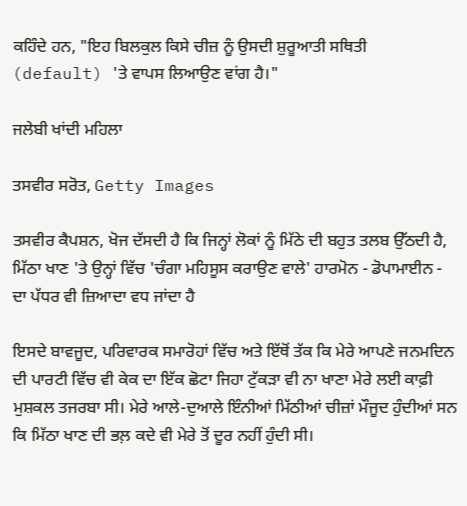ਕਹਿੰਦੇ ਹਨ, "ਇਹ ਬਿਲਕੁਲ ਕਿਸੇ ਚੀਜ਼ ਨੂੰ ਉਸਦੀ ਸ਼ੁਰੂਆਤੀ ਸਥਿਤੀ (default) 'ਤੇ ਵਾਪਸ ਲਿਆਉਣ ਵਾਂਗ ਹੈ।"

ਜਲੇਬੀ ਖਾਂਦੀ ਮਹਿਲਾ

ਤਸਵੀਰ ਸਰੋਤ, Getty Images

ਤਸਵੀਰ ਕੈਪਸ਼ਨ, ਖੋਜ ਦੱਸਦੀ ਹੈ ਕਿ ਜਿਨ੍ਹਾਂ ਲੋਕਾਂ ਨੂੰ ਮਿੱਠੇ ਦੀ ਬਹੁਤ ਤਲਬ ਉੱਠਦੀ ਹੈ, ਮਿੱਠਾ ਖਾਣ 'ਤੇ ਉਨ੍ਹਾਂ ਵਿੱਚ 'ਚੰਗਾ ਮਹਿਸੂਸ ਕਰਾਉਣ ਵਾਲੇ' ਹਾਰਮੋਨ - ਡੋਪਾਮਾਈਨ - ਦਾ ਪੱਧਰ ਵੀ ਜ਼ਿਆਦਾ ਵਧ ਜਾਂਦਾ ਹੈ

ਇਸਦੇ ਬਾਵਜੂਦ, ਪਰਿਵਾਰਕ ਸਮਾਰੋਹਾਂ ਵਿੱਚ ਅਤੇ ਇੱਥੋਂ ਤੱਕ ਕਿ ਮੇਰੇ ਆਪਣੇ ਜਨਮਦਿਨ ਦੀ ਪਾਰਟੀ ਵਿੱਚ ਵੀ ਕੇਕ ਦਾ ਇੱਕ ਛੋਟਾ ਜਿਹਾ ਟੁੱਕੜਾ ਵੀ ਨਾ ਖਾਣਾ ਮੇਰੇ ਲਈ ਕਾਫ਼ੀ ਮੁਸ਼ਕਲ ਤਜਰਬਾ ਸੀ। ਮੇਰੇ ਆਲੇ-ਦੁਆਲੇ ਇੰਨੀਆਂ ਮਿੱਠੀਆਂ ਚੀਜ਼ਾਂ ਮੌਜੂਦ ਹੁੰਦੀਆਂ ਸਨ ਕਿ ਮਿੱਠਾ ਖਾਣ ਦੀ ਭਲ਼ ਕਦੇ ਵੀ ਮੇਰੇ ਤੋਂ ਦੂਰ ਨਹੀਂ ਹੁੰਦੀ ਸੀ।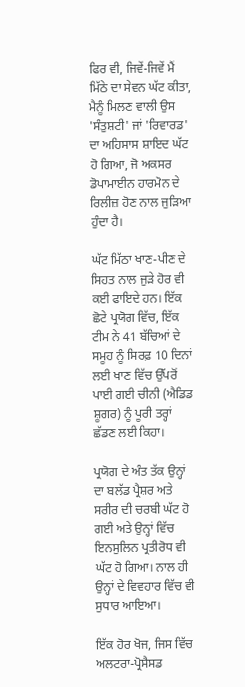ਫਿਰ ਵੀ, ਜਿਵੇਂ-ਜਿਵੇਂ ਮੈਂ ਮਿੱਠੇ ਦਾ ਸੇਵਨ ਘੱਟ ਕੀਤਾ, ਮੈਨੂੰ ਮਿਲਣ ਵਾਲੀ ਉਸ 'ਸੰਤੁਸ਼ਟੀ' ਜਾਂ 'ਰਿਵਾਰਡ' ਦਾ ਅਹਿਸਾਸ ਸ਼ਾਇਦ ਘੱਟ ਹੋ ਗਿਆ, ਜੋ ਅਕਸਰ ਡੋਪਾਮਾਈਨ ਹਾਰਮੋਨ ਦੇ ਰਿਲੀਜ਼ ਹੋਣ ਨਾਲ ਜੁੜਿਆ ਹੁੰਦਾ ਹੈ।

ਘੱਟ ਮਿੱਠਾ ਖਾਣ-ਪੀਣ ਦੇ ਸਿਹਤ ਨਾਲ ਜੁੜੇ ਹੋਰ ਵੀ ਕਈ ਫਾਇਦੇ ਹਨ। ਇੱਕ ਛੋਟੇ ਪ੍ਰਯੋਗ ਵਿੱਚ, ਇੱਕ ਟੀਮ ਨੇ 41 ਬੱਚਿਆਂ ਦੇ ਸਮੂਹ ਨੂੰ ਸਿਰਫ਼ 10 ਦਿਨਾਂ ਲਈ ਖਾਣ ਵਿੱਚ ਉੱਪਰੋਂ ਪਾਈ ਗਈ ਚੀਨੀ (ਐਡਿਡ ਸ਼ੂਗਰ) ਨੂੰ ਪੂਰੀ ਤਰ੍ਹਾਂ ਛੱਡਣ ਲਈ ਕਿਹਾ।

ਪ੍ਰਯੋਗ ਦੇ ਅੰਤ ਤੱਕ ਉਨ੍ਹਾਂ ਦਾ ਬਲੱਡ ਪ੍ਰੈਸ਼ਰ ਅਤੇ ਸਰੀਰ ਦੀ ਚਰਬੀ ਘੱਟ ਹੋ ਗਈ ਅਤੇ ਉਨ੍ਹਾਂ ਵਿੱਚ ਇਨਸੁਲਿਨ ਪ੍ਰਤੀਰੋਧ ਵੀ ਘੱਟ ਹੋ ਗਿਆ। ਨਾਲ ਹੀ ਉਨ੍ਹਾਂ ਦੇ ਵਿਵਹਾਰ ਵਿੱਚ ਵੀ ਸੁਧਾਰ ਆਇਆ।

ਇੱਕ ਹੋਰ ਖੋਜ, ਜਿਸ ਵਿੱਚ ਅਲਟਰਾ-ਪ੍ਰੋਸੈਸਡ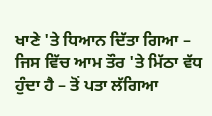ਖਾਣੇ 'ਤੇ ਧਿਆਨ ਦਿੱਤਾ ਗਿਆ – ਜਿਸ ਵਿੱਚ ਆਮ ਤੌਰ 'ਤੇ ਮਿੱਠਾ ਵੱਧ ਹੁੰਦਾ ਹੈ – ਤੋਂ ਪਤਾ ਲੱਗਿਆ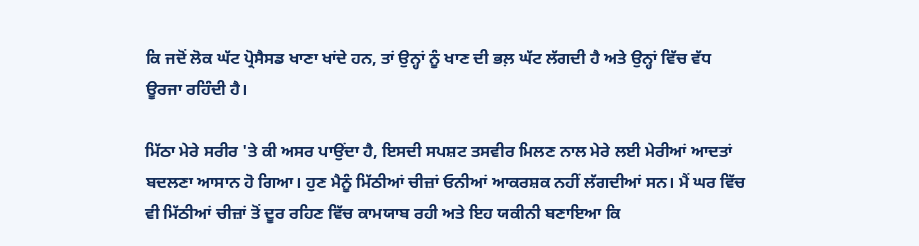ਕਿ ਜਦੋਂ ਲੋਕ ਘੱਟ ਪ੍ਰੋਸੈਸਡ ਖਾਣਾ ਖਾਂਦੇ ਹਨ, ਤਾਂ ਉਨ੍ਹਾਂ ਨੂੰ ਖਾਣ ਦੀ ਭਲ਼ ਘੱਟ ਲੱਗਦੀ ਹੈ ਅਤੇ ਉਨ੍ਹਾਂ ਵਿੱਚ ਵੱਧ ਊਰਜਾ ਰਹਿੰਦੀ ਹੈ।

ਮਿੱਠਾ ਮੇਰੇ ਸਰੀਰ 'ਤੇ ਕੀ ਅਸਰ ਪਾਉਂਦਾ ਹੈ, ਇਸਦੀ ਸਪਸ਼ਟ ਤਸਵੀਰ ਮਿਲਣ ਨਾਲ ਮੇਰੇ ਲਈ ਮੇਰੀਆਂ ਆਦਤਾਂ ਬਦਲਣਾ ਆਸਾਨ ਹੋ ਗਿਆ। ਹੁਣ ਮੈਨੂੰ ਮਿੱਠੀਆਂ ਚੀਜ਼ਾਂ ਓਨੀਆਂ ਆਕਰਸ਼ਕ ਨਹੀਂ ਲੱਗਦੀਆਂ ਸਨ। ਮੈਂ ਘਰ ਵਿੱਚ ਵੀ ਮਿੱਠੀਆਂ ਚੀਜ਼ਾਂ ਤੋਂ ਦੂਰ ਰਹਿਣ ਵਿੱਚ ਕਾਮਯਾਬ ਰਹੀ ਅਤੇ ਇਹ ਯਕੀਨੀ ਬਣਾਇਆ ਕਿ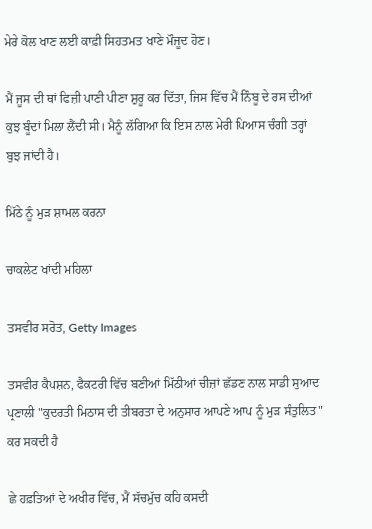ਮੇਰੇ ਕੋਲ ਖਾਣ ਲਈ ਕਾਫ਼ੀ ਸਿਹਤਮਤ ਖਾਣੇ ਮੌਜੂਦ ਹੋਣ।

ਮੈਂ ਜੂਸ ਦੀ ਥਾਂ ਫਿਜ਼ੀ ਪਾਣੀ ਪੀਣਾ ਸ਼ੁਰੂ ਕਰ ਦਿੱਤਾ, ਜਿਸ ਵਿੱਚ ਮੈਂ ਨਿੰਬੂ ਦੇ ਰਸ ਦੀਆਂ ਕੁਝ ਬੂੰਦਾਂ ਮਿਲਾ ਲੈਂਦੀ ਸੀ। ਮੈਨੂੰ ਲੱਗਿਆ ਕਿ ਇਸ ਨਾਲ ਮੇਰੀ ਪਿਆਸ ਚੰਗੀ ਤਰ੍ਹਾਂ ਬੁਝ ਜਾਂਦੀ ਹੈ।

ਮਿੱਠੇ ਨੂੰ ਮੁੜ ਸ਼ਾਮਲ ਕਰਨਾ

ਚਾਕਲੇਟ ਖਾਂਦੀ ਮਹਿਲਾ

ਤਸਵੀਰ ਸਰੋਤ, Getty Images

ਤਸਵੀਰ ਕੈਪਸ਼ਨ, ਫੈਕਟਰੀ ਵਿੱਚ ਬਣੀਆਂ ਮਿੱਠੀਆਂ ਚੀਜ਼ਾਂ ਛੱਡਣ ਨਾਲ ਸਾਡੀ ਸੁਆਦ ਪ੍ਰਣਾਲੀ "ਕੁਦਰਤੀ ਮਿਠਾਸ ਦੀ ਤੀਬਰਤਾ ਦੇ ਅਨੁਸਾਰ ਆਪਣੇ ਆਪ ਨੂੰ ਮੁੜ ਸੰਤੁਲਿਤ" ਕਰ ਸਕਦੀ ਹੈ

ਛੇ ਹਫ਼ਤਿਆਂ ਦੇ ਅਖੀਰ ਵਿੱਚ, ਮੈਂ ਸੱਚਮੁੱਚ ਕਹਿ ਕਸਦੀ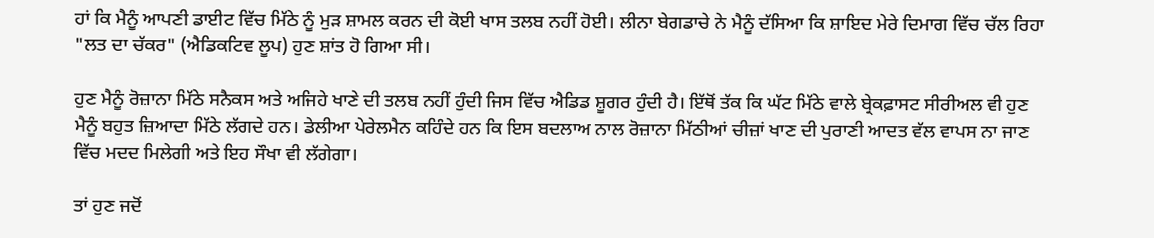ਹਾਂ ਕਿ ਮੈਨੂੰ ਆਪਣੀ ਡਾਈਟ ਵਿੱਚ ਮਿੱਠੇ ਨੂੰ ਮੁੜ ਸ਼ਾਮਲ ਕਰਨ ਦੀ ਕੋਈ ਖਾਸ ਤਲਬ ਨਹੀਂ ਹੋਈ। ਲੀਨਾ ਬੇਗਡਾਚੇ ਨੇ ਮੈਨੂੰ ਦੱਸਿਆ ਕਿ ਸ਼ਾਇਦ ਮੇਰੇ ਦਿਮਾਗ ਵਿੱਚ ਚੱਲ ਰਿਹਾ "ਲਤ ਦਾ ਚੱਕਰ" (ਐਡਿਕਟਿਵ ਲੂਪ) ਹੁਣ ਸ਼ਾਂਤ ਹੋ ਗਿਆ ਸੀ।

ਹੁਣ ਮੈਨੂੰ ਰੋਜ਼ਾਨਾ ਮਿੱਠੇ ਸਨੈਕਸ ਅਤੇ ਅਜਿਹੇ ਖਾਣੇ ਦੀ ਤਲਬ ਨਹੀਂ ਹੁੰਦੀ ਜਿਸ ਵਿੱਚ ਐਡਿਡ ਸ਼ੂਗਰ ਹੁੰਦੀ ਹੈ। ਇੱਥੋਂ ਤੱਕ ਕਿ ਘੱਟ ਮਿੱਠੇ ਵਾਲੇ ਬ੍ਰੇਕਫ਼ਾਸਟ ਸੀਰੀਅਲ ਵੀ ਹੁਣ ਮੈਨੂੰ ਬਹੁਤ ਜ਼ਿਆਦਾ ਮਿੱਠੇ ਲੱਗਦੇ ਹਨ। ਡੇਲੀਆ ਪੇਰੇਲਮੈਨ ਕਹਿੰਦੇ ਹਨ ਕਿ ਇਸ ਬਦਲਾਅ ਨਾਲ ਰੋਜ਼ਾਨਾ ਮਿੱਠੀਆਂ ਚੀਜ਼ਾਂ ਖਾਣ ਦੀ ਪੁਰਾਣੀ ਆਦਤ ਵੱਲ ਵਾਪਸ ਨਾ ਜਾਣ ਵਿੱਚ ਮਦਦ ਮਿਲੇਗੀ ਅਤੇ ਇਹ ਸੌਖਾ ਵੀ ਲੱਗੇਗਾ।

ਤਾਂ ਹੁਣ ਜਦੋਂ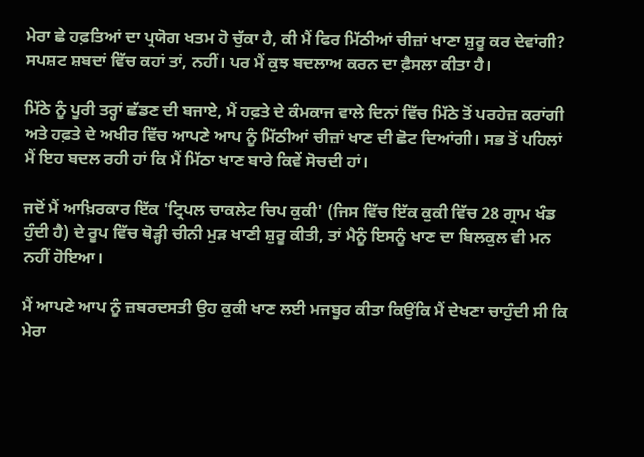ਮੇਰਾ ਛੇ ਹਫ਼ਤਿਆਂ ਦਾ ਪ੍ਰਯੋਗ ਖਤਮ ਹੋ ਚੁੱਕਾ ਹੈ, ਕੀ ਮੈਂ ਫਿਰ ਮਿੱਠੀਆਂ ਚੀਜ਼ਾਂ ਖਾਣਾ ਸ਼ੁਰੂ ਕਰ ਦੇਵਾਂਗੀ? ਸਪਸ਼ਟ ਸ਼ਬਦਾਂ ਵਿੱਚ ਕਹਾਂ ਤਾਂ, ਨਹੀਂ। ਪਰ ਮੈਂ ਕੁਝ ਬਦਲਾਅ ਕਰਨ ਦਾ ਫ਼ੈਸਲਾ ਕੀਤਾ ਹੈ।

ਮਿੱਠੇ ਨੂੰ ਪੂਰੀ ਤਰ੍ਹਾਂ ਛੱਡਣ ਦੀ ਬਜਾਏ, ਮੈਂ ਹਫ਼ਤੇ ਦੇ ਕੰਮਕਾਜ ਵਾਲੇ ਦਿਨਾਂ ਵਿੱਚ ਮਿੱਠੇ ਤੋਂ ਪਰਹੇਜ਼ ਕਰਾਂਗੀ ਅਤੇ ਹਫ਼ਤੇ ਦੇ ਅਖੀਰ ਵਿੱਚ ਆਪਣੇ ਆਪ ਨੂੰ ਮਿੱਠੀਆਂ ਚੀਜ਼ਾਂ ਖਾਣ ਦੀ ਛੋਟ ਦਿਆਂਗੀ। ਸਭ ਤੋਂ ਪਹਿਲਾਂ ਮੈਂ ਇਹ ਬਦਲ ਰਹੀ ਹਾਂ ਕਿ ਮੈਂ ਮਿੱਠਾ ਖਾਣ ਬਾਰੇ ਕਿਵੇਂ ਸੋਚਦੀ ਹਾਂ।

ਜਦੋਂ ਮੈਂ ਆਖ਼ਿਰਕਾਰ ਇੱਕ 'ਟ੍ਰਿਪਲ ਚਾਕਲੇਟ ਚਿਪ ਕੁਕੀ' (ਜਿਸ ਵਿੱਚ ਇੱਕ ਕੁਕੀ ਵਿੱਚ 28 ਗ੍ਰਾਮ ਖੰਡ ਹੁੰਦੀ ਹੈ) ਦੇ ਰੂਪ ਵਿੱਚ ਥੋੜ੍ਹੀ ਚੀਨੀ ਮੁੜ ਖਾਣੀ ਸ਼ੁਰੂ ਕੀਤੀ, ਤਾਂ ਮੈਨੂੰ ਇਸਨੂੰ ਖਾਣ ਦਾ ਬਿਲਕੁਲ ਵੀ ਮਨ ਨਹੀਂ ਹੋਇਆ।

ਮੈਂ ਆਪਣੇ ਆਪ ਨੂੰ ਜ਼ਬਰਦਸਤੀ ਉਹ ਕੁਕੀ ਖਾਣ ਲਈ ਮਜਬੂਰ ਕੀਤਾ ਕਿਉਂਕਿ ਮੈਂ ਦੇਖਣਾ ਚਾਹੁੰਦੀ ਸੀ ਕਿ ਮੇਰਾ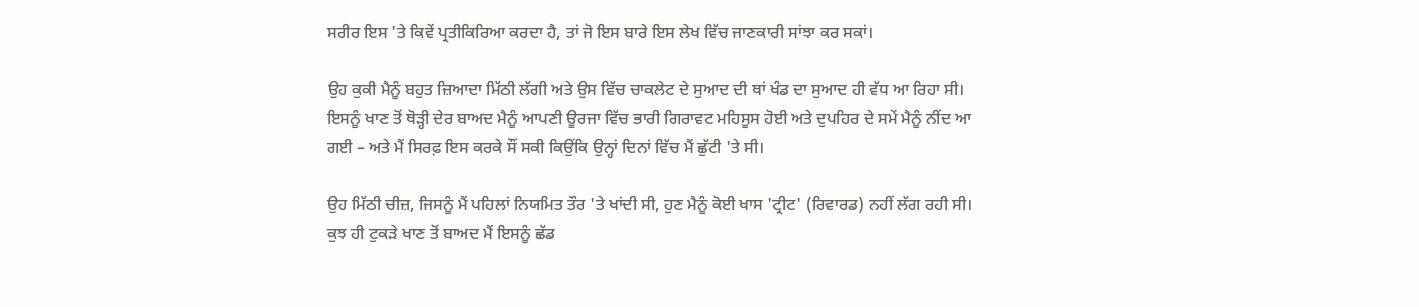ਸਰੀਰ ਇਸ 'ਤੇ ਕਿਵੇਂ ਪ੍ਰਤੀਕਿਰਿਆ ਕਰਦਾ ਹੈ, ਤਾਂ ਜੋ ਇਸ ਬਾਰੇ ਇਸ ਲੇਖ ਵਿੱਚ ਜਾਣਕਾਰੀ ਸਾਂਝਾ ਕਰ ਸਕਾਂ।

ਉਹ ਕੁਕੀ ਮੈਨੂੰ ਬਹੁਤ ਜ਼ਿਆਦਾ ਮਿੱਠੀ ਲੱਗੀ ਅਤੇ ਉਸ ਵਿੱਚ ਚਾਕਲੇਟ ਦੇ ਸੁਆਦ ਦੀ ਥਾਂ ਖੰਡ ਦਾ ਸੁਆਦ ਹੀ ਵੱਧ ਆ ਰਿਹਾ ਸੀ। ਇਸਨੂੰ ਖਾਣ ਤੋਂ ਥੋੜ੍ਹੀ ਦੇਰ ਬਾਅਦ ਮੈਨੂੰ ਆਪਣੀ ਊਰਜਾ ਵਿੱਚ ਭਾਰੀ ਗਿਰਾਵਟ ਮਹਿਸੂਸ ਹੋਈ ਅਤੇ ਦੁਪਹਿਰ ਦੇ ਸਮੇਂ ਮੈਨੂੰ ਨੀਂਦ ਆ ਗਈ – ਅਤੇ ਮੈਂ ਸਿਰਫ਼ ਇਸ ਕਰਕੇ ਸੌਂ ਸਕੀ ਕਿਉਂਕਿ ਉਨ੍ਹਾਂ ਦਿਨਾਂ ਵਿੱਚ ਮੈਂ ਛੁੱਟੀ 'ਤੇ ਸੀ।

ਉਹ ਮਿੱਠੀ ਚੀਜ਼, ਜਿਸਨੂੰ ਮੈਂ ਪਹਿਲਾਂ ਨਿਯਮਿਤ ਤੌਰ 'ਤੇ ਖਾਂਦੀ ਸੀ, ਹੁਣ ਮੈਨੂੰ ਕੋਈ ਖਾਸ 'ਟ੍ਰੀਟ' (ਰਿਵਾਰਡ) ਨਹੀਂ ਲੱਗ ਰਹੀ ਸੀ। ਕੁਝ ਹੀ ਟੁਕੜੇ ਖਾਣ ਤੋਂ ਬਾਅਦ ਮੈਂ ਇਸਨੂੰ ਛੱਡ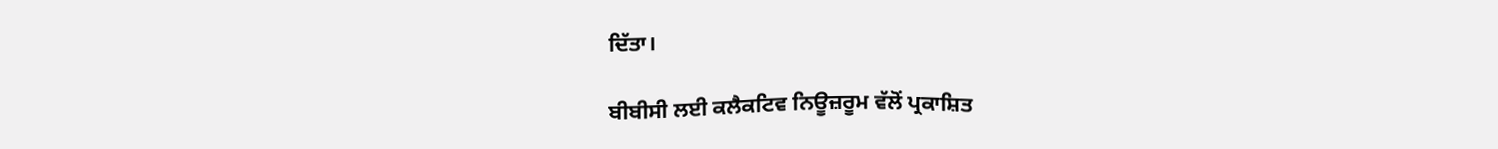ਦਿੱਤਾ।

ਬੀਬੀਸੀ ਲਈ ਕਲੈਕਟਿਵ ਨਿਊਜ਼ਰੂਮ ਵੱਲੋਂ ਪ੍ਰਕਾਸ਼ਿਤ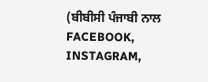(ਬੀਬੀਸੀ ਪੰਜਾਬੀ ਨਾਲ FACEBOOK, INSTAGRAM,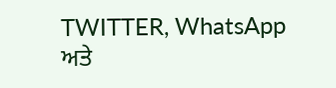TWITTER, WhatsApp ਅਤੇ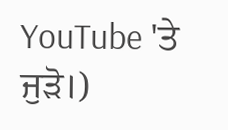YouTube 'ਤੇ ਜੁੜੋ।)